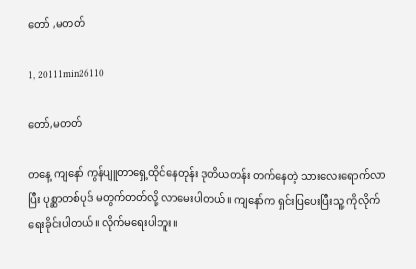တော် ,မတတ်

1, 20111min26110

တော်,မတတ်

တနေ့ ကျနော် ကွန်ပျူတာရှေ့ထိုင်နေတုန်း ဒုတိယတန်း တက်နေတဲ့ သားလေးရောက်လာပြီး ပုစ္ဆာတစ်ပုဒ် မတွက်တတ်လို့ လာမေးပါတယ်။ ကျနော်က ရှင်းပြပေးပြီးသူ့ ကိုလိုက်ရေးခိုင်းပါတယ်။ လိုက်မရေးပါဘူး။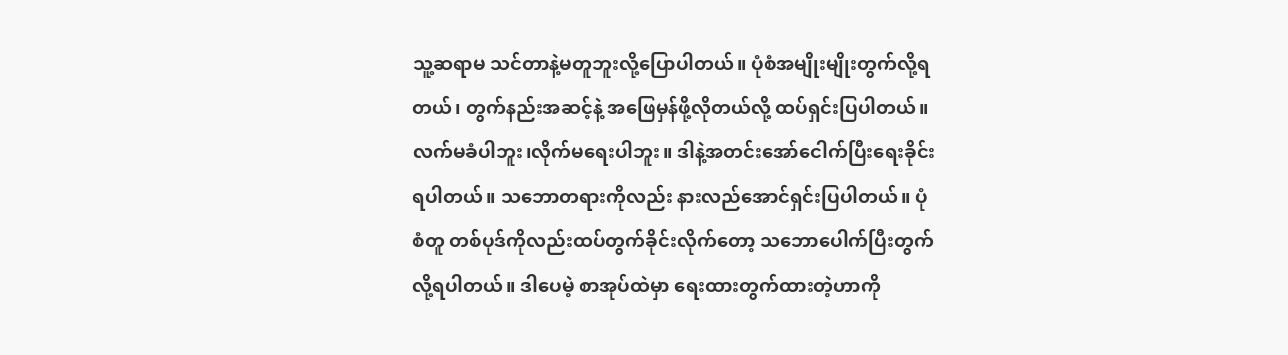သူ့ဆရာမ သင်တာနဲ့မတူဘူးလို့ပြောပါတယ်။ ပုံစံအမျိုးမျိုးတွက်လို့ရတယ်၊ တွက်နည်းအဆင့်နဲ့ အဖြေမှန်ဖို့လိုတယ်လို့ ထပ်ရှင်းပြပါတယ်။လက်မခံပါဘူး၊လိုက်မရေးပါဘူး။ ဒါနဲ့အတင်းအော်ငေါက်ပြီးရေးခိုင်းရပါတယ်။ သဘောတရားကိုလည်း နားလည်အောင်ရှင်းပြပါတယ်။ ပုံစံတူ တစ်ပုဒ်ကိုလည်းထပ်တွက်ခိုင်းလိုက်တော့ သဘောပေါက်ပြီးတွက်လို့ရပါတယ်။ ဒါပေမဲ့ စာအုပ်ထဲမှာ ရေးထားတွက်ထားတဲ့ဟာကို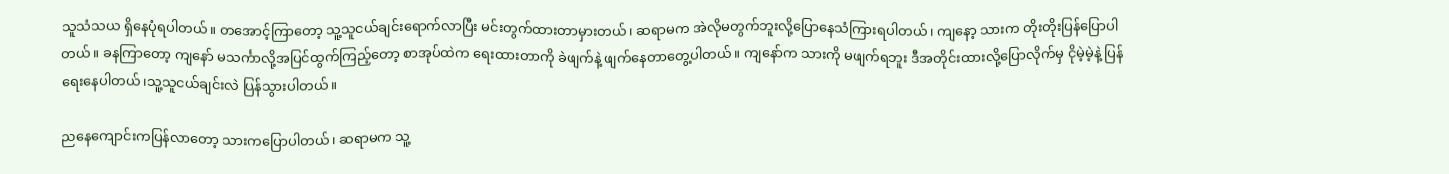သူသံသယ ရှိနေပုံရပါတယ်။ တအောင့်ကြာတော့ သူ့သူငယ်ချင်းရောက်လာပြီး မင်းတွက်ထားတာမှားတယ်၊ ဆရာမက အဲလိုမတွက်ဘူးလို့ပြောနေသံကြားရပါတယ်၊ ကျနော့ သားက တိုးတိုးပြန်ပြောပါတယ်။ ခနကြာတော့ ကျနော် မသင်္ကာလို့အပြင်ထွက်ကြည့်တော့ စာအုပ်ထဲက ရေးထားတာကို ခဲဖျက်နဲ့ ဖျက်နေတာတွေ့ပါတယ်။ ကျနော်က သားကို မဖျက်ရဘူး ဒီအတိုင်းထားလို့ပြောလိုက်မှ ငိုမဲ့မဲ့နဲ့ ပြန်ရေးနေပါတယ်၊သူ့သူငယ်ချင်းလဲ ပြန်သွားပါတယ်။

ညနေကျောင်းကပြန်လာတော့ သားကပြောပါတယ်၊ ဆရာမက သူ့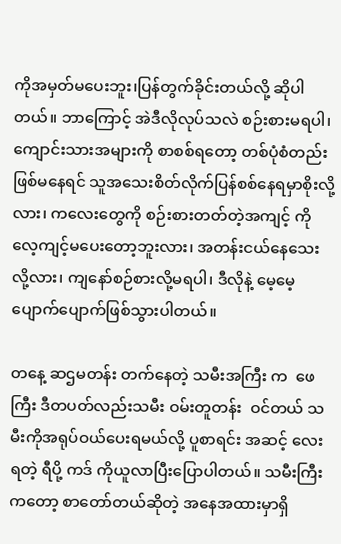ကိုအမှတ်မပေးဘူး၊ပြန်တွက်ခိုင်းတယ်လို့ ဆိုပါတယ်။ ဘာကြောင့် အဲဒီလိုလုပ်သလဲ စဉ်းစားမရပါ၊ ကျောင်းသားအများကို စာစစ်ရတော့ တစ်ပုံစံတည်းဖြစ်မနေရင် သူအသေးစိတ်လိုက်ပြန်စစ်နေရမှာစိုးလို့လား၊ ကလေးတွေကို စဉ်းစားတတ်တဲ့အကျင့် ကိုလေ့ကျင့်မပေးတော့ဘူးလား၊ အတန်းငယ်နေသေးလို့လား၊ ကျနော်စဉ်စားလို့မရပါ၊ ဒီလိုနဲ့ မေ့မေ့ပျောက်ပျောက်ဖြစ်သွားပါတယ်။

တနေ့ ဆဌမတန်း တက်နေတဲ့ သမီးအကြီး က  ဖေကြီး ဒီတပတ်လည်းသမီး ဝမ်းတူတန်း  ဝင်တယ် သမီးကိုအရုပ်ဝယ်ပေးရမယ်လို့ ပူစာရင်း အဆင့် လေး ရတဲ့ ရီပို့ ကဒ် ကိုယူလာပြီးပြောပါတယ်။ သမီးကြီးကတော့ စာတော်တယ်ဆိုတဲ့ အနေအထားမှာရှိ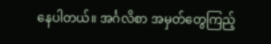နေပါတယ်။ အင်္ဂလိစာ အမှတ်တွေကြည့်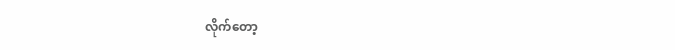လိုက်တော့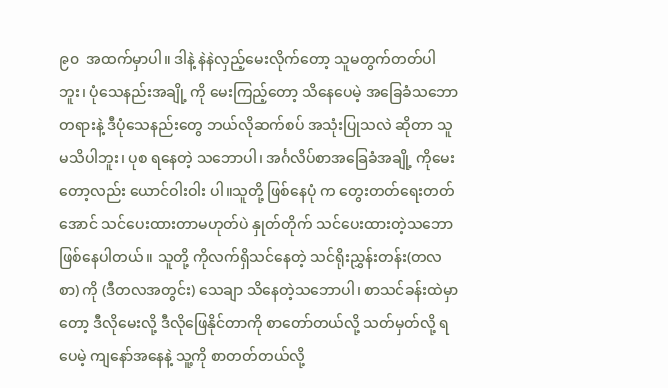၉၀  အထက်မှာပါ။ ဒါနဲ့ နဲနဲလှည့်မေးလိုက်တော့ သူမတွက်တတ်ပါဘူး၊ ပုံသေနည်းအချို့ ကို မေးကြည့်တော့ သိနေပေမဲ့ အခြေခံသဘောတရားနဲ့ ဒီပုံသေနည်းတွေ ဘယ်လိုဆက်စပ် အသုံးပြုသလဲ ဆိုတာ သူမသိပါဘူး၊ ပုစ ရနေတဲ့ သဘောပါ၊ အင်္ဂလိပ်စာအခြေခံအချို့ ကိုမေးတော့လည်း ယောင်ဝါးဝါး ပါ။သူတို့ ဖြစ်နေပုံ က တွေးတတ်ရေးတတ်အောင် သင်ပေးထားတာမဟုတ်ပဲ နှုတ်တိုက် သင်ပေးထားတဲ့သဘောဖြစ်နေပါတယ်။ သူတို့ ကိုလက်ရှိသင်နေတဲ့ သင်ရိုးညွှန်းတန်း(တလစာ) ကို (ဒီတလအတွင်း) သေချာ သိနေတဲ့သဘောပါ၊ စာသင်ခန်းထဲမှာတော့ ဒီလိုမေးလို့ ဒီလိုဖြေနိုင်တာကို စာတော်တယ်လို့ သတ်မှတ်လို့ ရပေမဲ့ ကျနော်အနေနဲ့ သူ့ကို စာတတ်တယ်လို့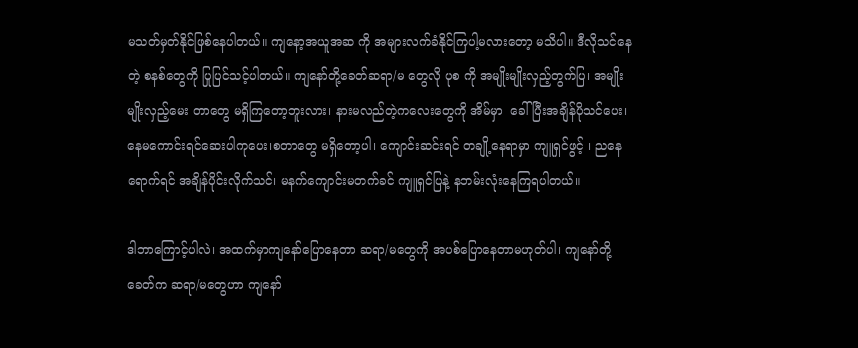မသတ်မှတ်နိုင်ဖြစ်နေပါတယ်။ ကျနော့အယူအဆ ကို အများလက်ခံနိုင်ကြပါ့မလားတော့ မသိပါ။ ဒီလိုသင်နေတဲ့ စနစ်တွေကို ပြုပြင်သင့်ပါတယ်။ ကျနော်တို့ခေတ်ဆရာ/မ တွေလို ပုစ ကို အမျိုးမျိုးလှည့်တွက်ပြ၊ အမျိုးမျိုးလှည့်မေး တာတွေ မရှိကြတော့ဘူးလား၊ နားမလည်တဲ့ကလေးတွေကို အိမ်မှာ  ခေါ်ပြီးအချိန်ပိုသင်ပေး၊နေမကောင်းရင်ဆေးပါကုပေး၊စတာတွေ မရှိတော့ပါ၊ ကျောင်းဆင်းရင် တချို့နေရာမှာ ကျူရှင်ဖွင့် ၊ ညနေ ရောက်ရင် အချိန်ပိုင်းလိုက်သင်၊ မနက်ကျောင်းမတက်ခင် ကျူရှင်ပြနဲ့ နဘမ်းလုံးနေကြရပါတယ်။

ဒါဘာကြောင့်ပါလဲ၊ အထက်မှာကျနော်ပြောနေတာ ဆရာ/မတွေကို အပစ်ပြောနေတာမဟုတ်ပါ၊ ကျနော်တို့ခေတ်က ဆရာ/မတွေဟာ ကျနော်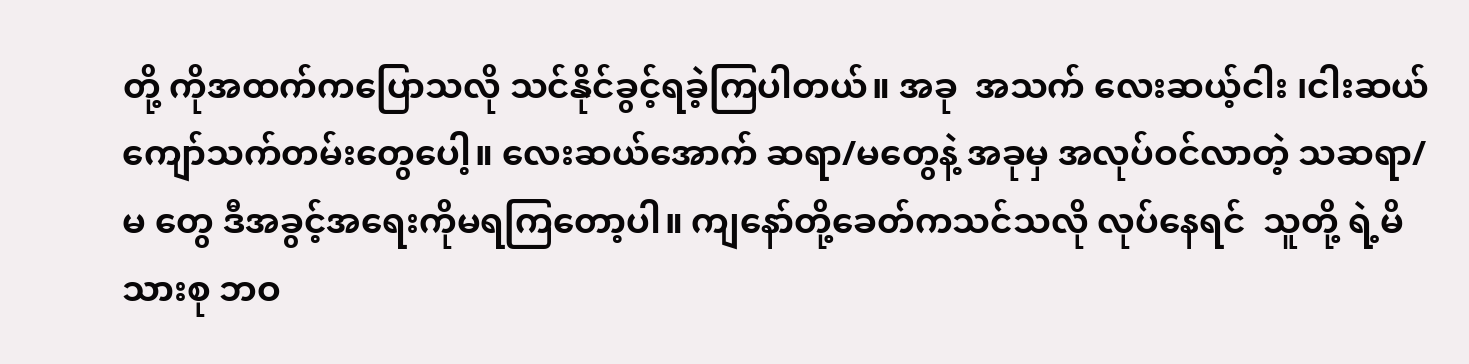တို့ ကိုအထက်ကပြောသလို သင်နိုင်ခွင့်ရခဲ့ကြပါတယ်။ အခု  အသက် လေးဆယ့်ငါး ၊ငါးဆယ်ကျော်သက်တမ်းတွေပေါ့။ လေးဆယ်အောက် ဆရာ/မတွေနဲ့ အခုမှ အလုပ်ဝင်လာတဲ့ သဆရာ/မ တွေ ဒီအခွင့်အရေးကိုမရကြတော့ပါ။ ကျနော်တို့ခေတ်ကသင်သလို လုပ်နေရင်  သူတို့ ရဲ့မိသားစု ဘဝ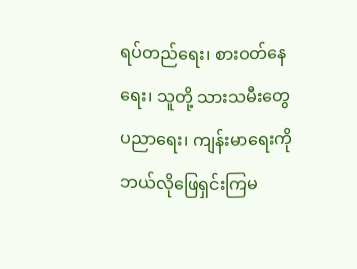ရပ်တည်ရေး၊ စားဝတ်နေရေး၊ သူတို့ သားသမီးတွေ ပညာရေး၊ ကျန်းမာရေးကို ဘယ်လိုဖြေရှင်းကြမ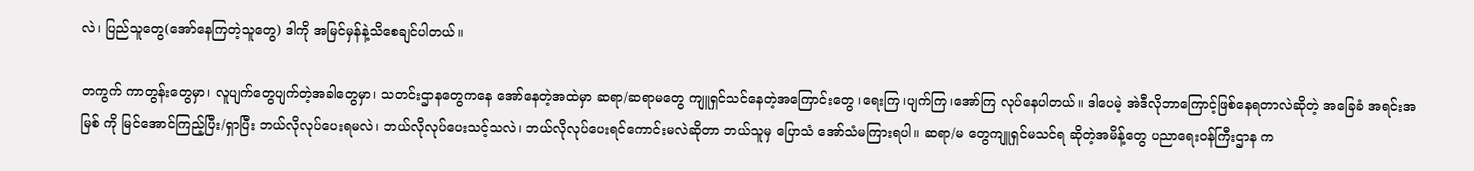လဲ၊ ပြည်သူတွေ(အော်နေကြတဲ့သူတွေ) ဒါကို အမြင်မှန်နဲ့သိစေချင်ပါတယ်။

တကွက် ကာတွန်းတွေမှာ၊ လူပျက်တွေပျက်တဲ့အခါတွေမှာ၊ သတင်းဌာနတွေကနေ အော်နေတဲ့အထဲမှာ ဆရာ/ဆရာမတွေ ကျူရှင်သင်နေတဲ့အကြောင်းတွေ ၊ရေးကြ၊ပျက်ကြ၊အော်ကြ လုပ်နေပါတယ်။ ဒါပေမဲ့ အဲဒီလိုဘာကြောင့်ဖြစ်နေရတာလဲဆိုတဲ့ အခြေခံ အရင်းအမြစ် ကို မြင်အောင်ကြည့်ပြီး/ရှာပြီး ဘယ်လိုလုပ်ပေးရမလဲ၊ ဘယ်လိုလုပ်ပေးသင့်သလဲ၊ ဘယ်လိုလုပ်ပေးရင်ကောင်းမလဲဆိုတာ ဘယ်သူမှ ပြောသံ အော်သံမကြားရပါ။ ဆရာ/မ တွေကျူရှင်မသင်ရ ဆိုတဲ့အမိန့်တွေ ပညာရေးဝန်ကြီးဌာန က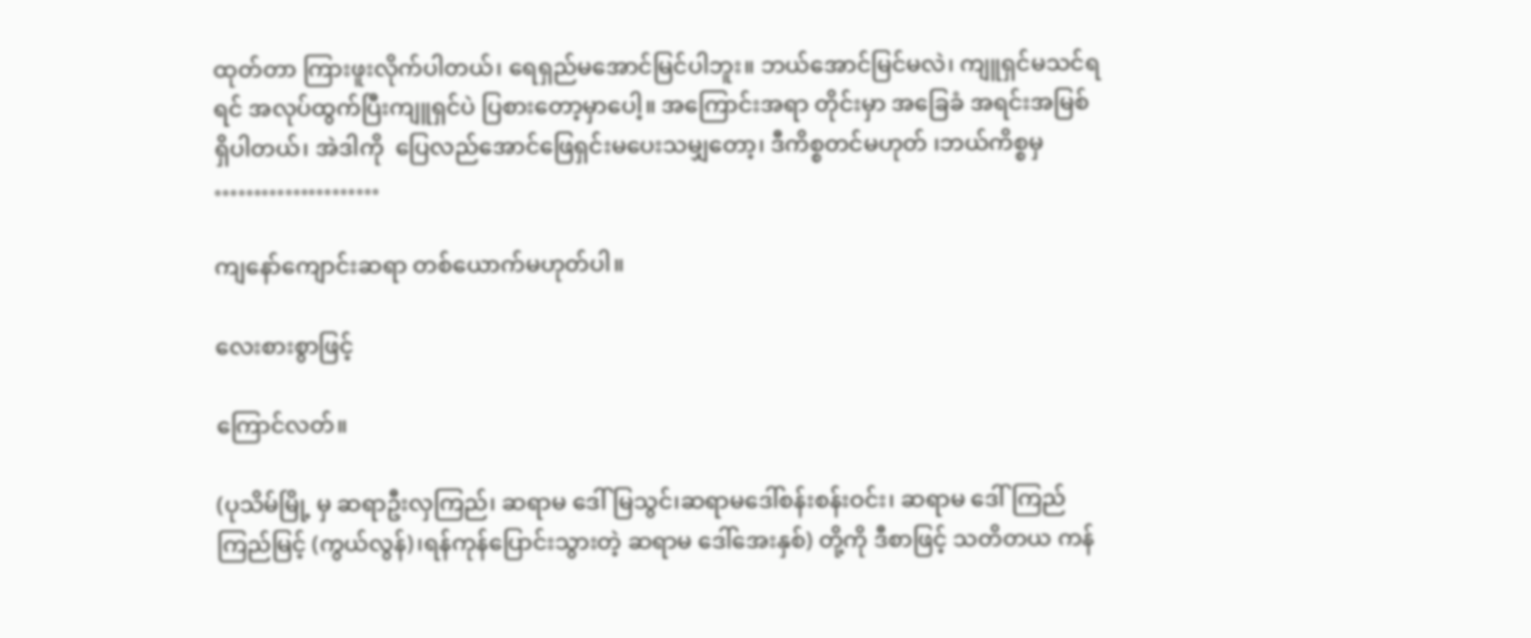ထုတ်တာ ကြားဖူးလိုက်ပါတယ်၊ ရေရှည်မအောင်မြင်ပါဘူး။ ဘယ်အောင်မြင်မလဲ၊ ကျူရှင်မသင်ရရင် အလုပ်ထွက်ပြီးကျူရှင်ပဲ ပြစားတော့မှာပေါ့။ အကြောင်းအရာ တိုင်းမှာ အခြေခံ အရင်းအမြစ်ရှိပါတယ်၊ အဲဒါကို  ပြေလည်အောင်ဖြေရှင်းမပေးသမျှတော့၊ ဒီကိစ္စတင်မဟုတ် ၊ဘယ်ကိစ္စမှ …………………

ကျနော်ကျောင်းဆရာ တစ်ယောက်မဟုတ်ပါ။

လေးစားစွာဖြင့်

ကြောင်လတ်။

(ပုသိမ်မြို့ မှ ဆရာဦးလှကြည်၊ ဆရာမ ဒေါ်မြသွင်၊ဆရာမဒေါ်စန်းစန်းဝင်း၊ ဆရာမ ဒေါ်ကြည်ကြည်မြင့် (ကွယ်လွန်)၊ရန်ကုန်ပြောင်းသွားတဲ့ ဆရာမ ဒေါ်အေးနှစ်) တို့ကို ဒီစာဖြင့် သတိတယ ကန်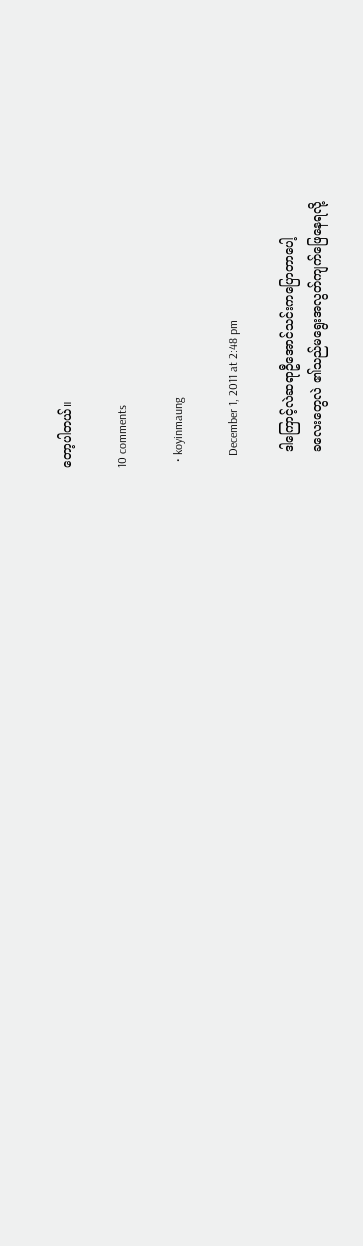တော့ပါတယ်။

10 comments

  • koyinmaung

    December 1, 2011 at 2:48 pm

    ဒါကြောင့်လဲဆရာဦအောင်သင်းကပြောတာပေါ့
    ခလေးတွေလဲ ၏သည်မရွေးအလွတ်ကျက်ဖြေနေရလို့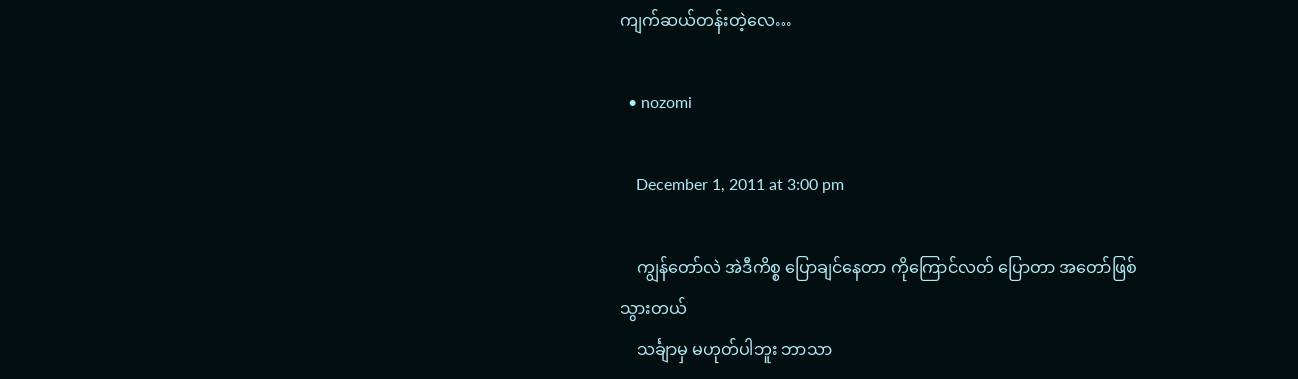ကျက်ဆယ်တန်းတဲ့လေ…

  • nozomi

    December 1, 2011 at 3:00 pm

    ကျွန်တော်လဲ အဲဒီကိစ္စ ပြောချင်နေတာ ကိုကြောင်လတ် ပြောတာ အတော်ဖြစ်သွားတယ်
    သင်္ချာမှ မဟုတ်ပါဘူး ဘာသာ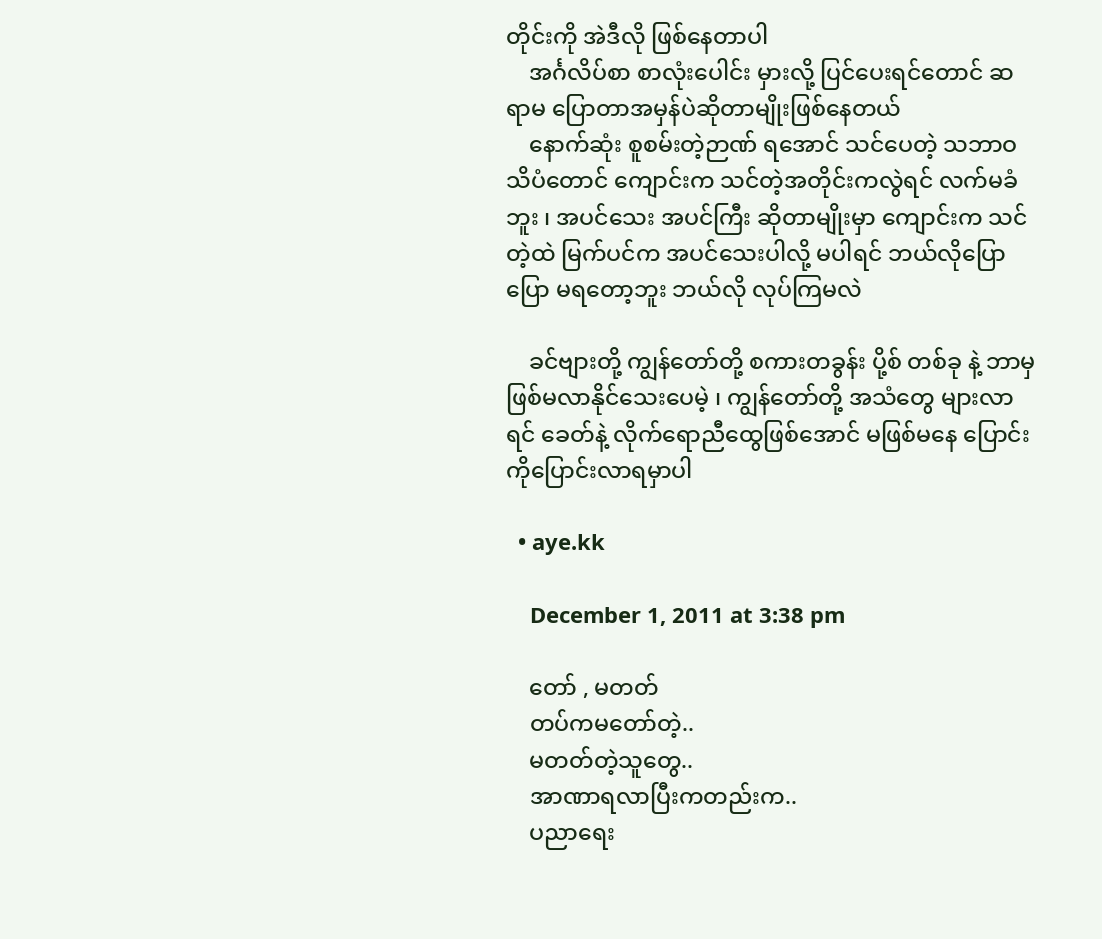တိုင်းကို အဲဒီလို ဖြစ်နေတာပါ
    အင်္ဂလိပ်စာ စာလုံးပေါင်း မှားလို့ ပြင်ပေးရင်တောင် ဆရာမ ပြောတာအမှန်ပဲဆိုတာမျိုးဖြစ်နေတယ်
    နောက်ဆုံး စူစမ်းတဲ့ဉာဏ် ရအောင် သင်ပေတဲ့ သဘာဝ သိပံတောင် ကျောင်းက သင်တဲ့အတိုင်းကလွဲရင် လက်မခံဘူး ၊ အပင်သေး အပင်ကြီး ဆိုတာမျိုးမှာ ကျောင်းက သင်တဲ့ထဲ မြက်ပင်က အပင်သေးပါလို့ မပါရင် ဘယ်လိုပြောပြော မရတော့ဘူး ဘယ်လို လုပ်ကြမလဲ

    ခင်ဗျားတို့ ကျွန်တော်တို့ စကားတခွန်း ပို့စ် တစ်ခု နဲ့ ဘာမှ ဖြစ်မလာနိုင်သေးပေမဲ့ ၊ ကျွန်တော်တို့ အသံတွေ များလာရင် ခေတ်နဲ့ လိုက်ရောညီထွေဖြစ်အောင် မဖြစ်မနေ ပြောင်းကိုပြောင်းလာရမှာပါ

  • aye.kk

    December 1, 2011 at 3:38 pm

    တော် , မတတ်
    တပ်ကမတော်တဲ့..
    မတတ်တဲ့သူတွေ..
    အာဏာရလာပြီးကတည်းက..
    ပညာရေး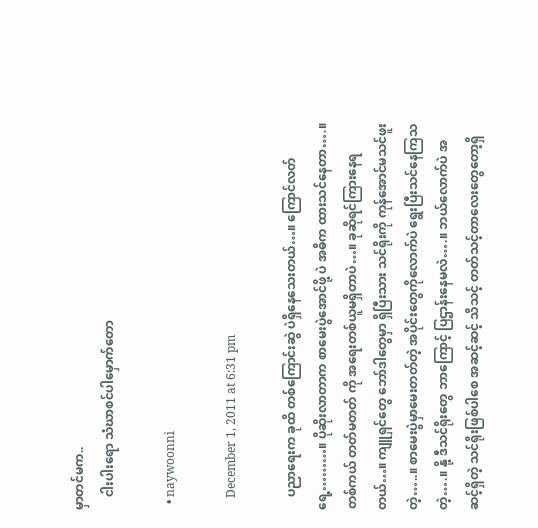မှာတင်မက..
    ငါးပါးရော သံဃာစင်ပါမှောက်တော

  • naywoonni

    December 1, 2011 at 6:31 pm

    ပညာရေးက ခုထိ တစ်ကြောင်းဆွဲ ပဲရှိနေသေးတယ်…။ ကြောင်လတ်ရေ့………။ ပိုဆိုးလာတာက စာမေးပွဲအောင်ဖို့ ပဲ အဓိက ထားသင်နေတာ….။ တစ်ကယ် တတ်မတတ် ကို အရေးတစ်ယူမရှိတာပဲ…။ ခုဆိုရင်ကြားနေရတယ်…။ ကျူရှင်တွေ ဘော်ဒါတွေမှာ ရှိပြီးသား သင်ရိုးကို ကုန်အောင်မသင်ဖူးတဲ့…..။ စာမေးပွဲမှာမေးတတ်တဲ့ အပိုင်းတွေကိုလောက်ပဲ ရွေးပြီးသင်နေကြသတဲ့….။ နို့ ဒီသင်ရိုးတွေ ဘာကြောင့် ပြဌာန်းနေမလဲ….။ ဘယ်လောက်ပဲ အဆင့်ရှိတဲ့ သင်ရိုးဖြစ်ပါစေ အဆင့်ဆင့် သိသင့် တတ်သင့်တာလေးတွေတော့ရှိ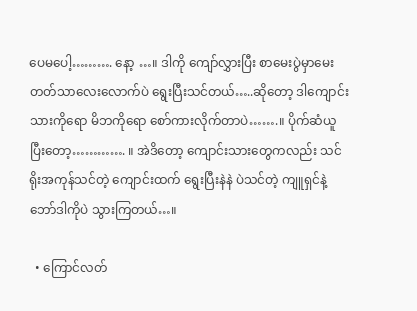ပေမပေါ့………. နော့ …။ ဒါကို ကျော်လွှားပြီး စာမေးပွဲမှာမေးတတ်သာလေးလောက်ပဲ ရွေးပြီးသင်တယ်…..ဆိုတော့ ဒါကျောင်းသားကိုရော မိဘကိုရော စော်ကားလိုက်တာပဲ…….။ ပိုက်ဆံယူပြီးတော့…………. ။ အဲဒိတော့ ကျောင်းသားတွေကလည်း သင်ရိုးအကုန်သင်တဲ့ ကျောင်းထက် ရွေးပြီးနဲနဲ ပဲသင်တဲ့ ကျူရှင်နဲ့ ဘော်ဒါကိုပဲ သွားကြတယ်…။

  • ကြောင်လတ်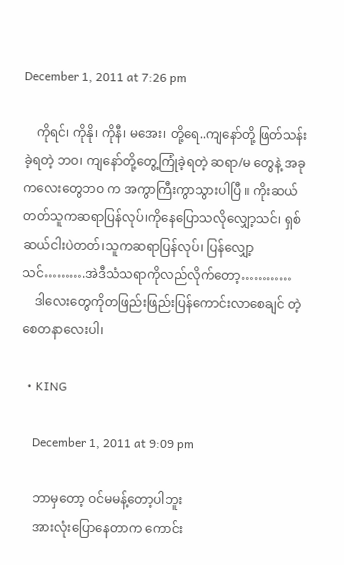December 1, 2011 at 7:26 pm

    ကိုရင်၊ ကိုနို၊ ကိုနီ၊ မအေး၊ တို့ရေ..ကျနော်တို့ ဖြတ်သန်းခဲ့ရတဲ့ ဘဝ၊ ကျနော်တို့တွေ့ကြုံခဲ့ရတဲ့ ဆရာ/မ တွေနဲ့ အခု ကလေးတွေဘဝ က အကွာကြီးကွာသွားပါပြီ ။ ကိုးဆယ်တတ်သူကဆရာပြန်လုပ်၊ကိုနေပြောသလိုလျှော့သင်၊ ရှစ်ဆယ်ငါးပဲတတ်၊သူကဆရာပြန်လုပ်၊ ပြန်လျှော့သင်……….အဲဒီသံသရာကိုလည်လိုက်တော့…………
    ဒါလေးတွေကိုတဖြည်းဖြည်းပြန်ကောင်းလာစေချင် တဲ့စေတနာလေးပါ၊

  • KING

    December 1, 2011 at 9:09 pm

    ဘာမှတော့ ဝင်မမန့်တော့ပါဘူး
    အားလုံးပြောနေတာက ကောင်း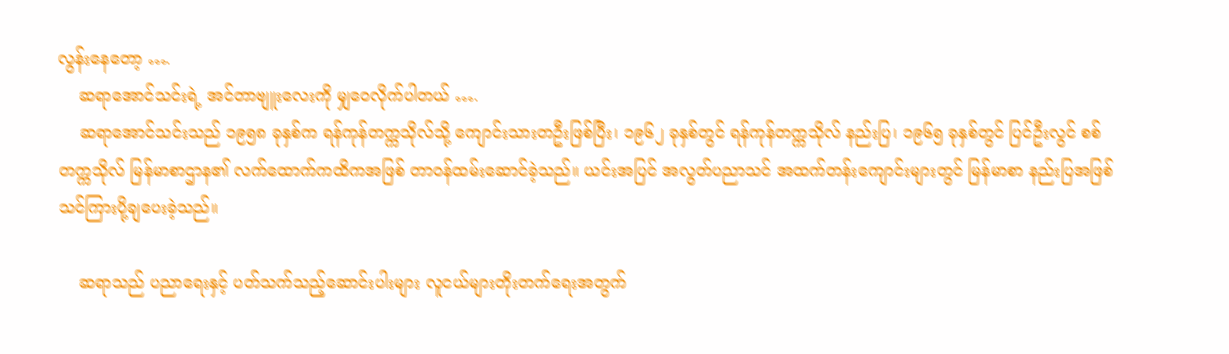လွန်းနေတော့ ….
    ဆရာအောင်သင်းရဲ့ အင်တာဗျူးလေးကို မျှဝေလိုက်ပါတယ် ….
    ဆရာအောင်သင်းသည် ၁၉၅၈ ခုနှစ်က ရန်ကုန်တက္ကသိုလ်သို့ ကျောင်းသားတဦးဖြစ်ပြီး၊ ၁၉၆၂ ခုနှစ်တွင် ရန်ကုန်တက္ကသိုလ် နည်းပြ၊ ၁၉၆၅ ခုနှစ်တွင် ပြင်ဦးလွင် စစ်တက္ကသိုလ် မြန်မာစာဌာန၏ လက်ထောက်ကထိကအဖြစ် တာဝန်ထမ်းဆောင်ခဲ့သည်။ ယင်းအပြင် အလွတ်ပညာသင် အထက်တန်းကျောင်းများတွင် မြန်မာစာ နည်းပြအဖြစ် သင်ကြားပို့ချပေးခဲ့သည်။

    ဆရာသည် ပညာရေးနှင့် ပတ်သက်သည့်ဆောင်းပါးများ လူငယ်များတိုးတက်ရေးအတွက်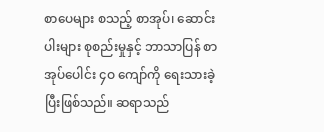စာပေများ စသည့် စာအုပ်၊ ဆောင်းပါးများ စုစည်းမှုနှင့် ဘာသာပြန် စာအုပ်ပေါင်း ၄ဝ ကျော်ကို ရေးသားခဲ့ပြီးဖြစ်သည်။ ဆရာသည်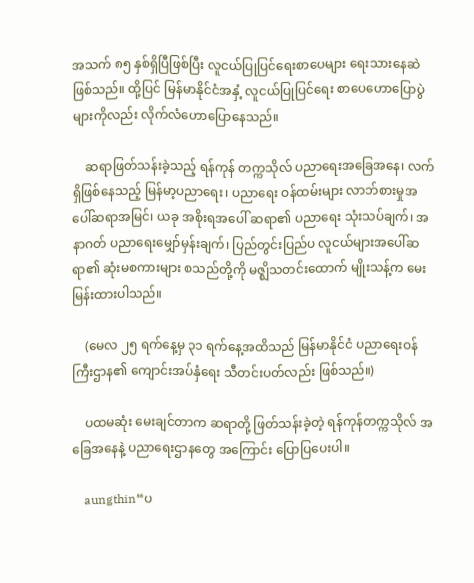အသက် ၈၅ နှစ်ရှိပြီဖြစ်ပြီး လူငယ်ပြုပြင်ရေးစာပေများ ရေးသားနေဆဲဖြစ်သည်။ ထို့ပြင် မြန်မာနိုင်ငံအနှံ့ လူငယ်ပြုပြင်ရေး စာပေဟောပြောပွဲများကိုလည်း လိုက်လံဟောပြောနေသည်။

    ဆရာဖြတ်သန်းခဲ့သည့် ရန်ကုန် တက္ကသိုလ် ပညာရေးအခြေအနေ၊ လက်ရှိဖြစ်နေသည့် မြန်မာ့ပညာရေး၊ ပညာရေး ဝန်ထမ်းများ လာဘ်စားမှုအပေါ်ဆရာအမြင်၊ ယခု အစိုးရအပေါ် ဆရာ၏ ပညာရေး သုံးသပ်ချက်၊ အနာဂတ် ပညာရေးမျှော်မှန်းချက်၊ ပြည်တွင်းပြည်ပ လူငယ်များအပေါ်ဆရာ၏ ဆုံးမစကားများ စသည်တို့ကို မဇ္ဈိသတင်းထောက် မျိုးသန့်က မေးမြန်းထားပါသည်။

    (မေလ ၂၅ ရက်နေ့မှ ၃၁ ရက်နေ့အထိသည် မြန်မာနိုင်ငံ ပညာရေးဝန်ကြီးဌာန၏ ကျောင်းအပ်နှံရေး သီတင်းပတ်လည်း ဖြစ်သည်။)

    ပထမဆုံး မေးချင်တာက ဆရာတို့ ဖြတ်သန်းခဲ့တဲ့ ရန်ကုန်တက္ကသိုလ် အခြေအနေနဲ့ ပညာရေးဌာနတွေ အကြောင်း ပြောပြပေးပါ။

    aungthin“ပ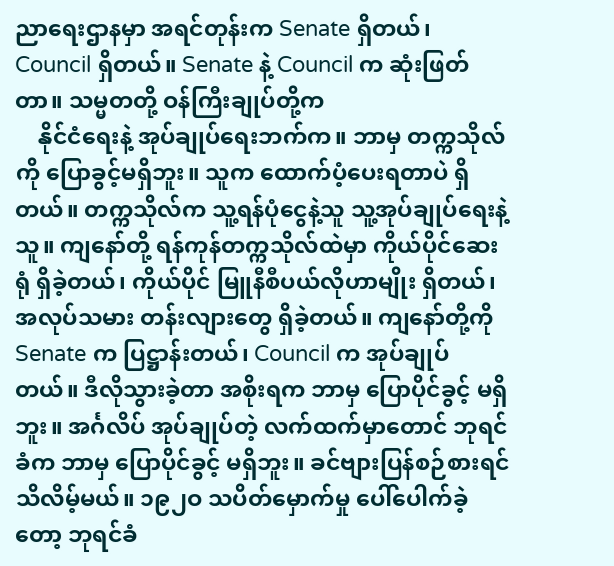ညာရေးဌာနမှာ အရင်တုန်းက Senate ရှိတယ်၊ Council ရှိတယ်။ Senate နဲ့ Council က ဆုံးဖြတ်တာ။ သမ္မတတို့ ဝန်ကြီးချုပ်တို့က
    နိုင်ငံရေးနဲ့ အုပ်ချုပ်ရေးဘက်က။ ဘာမှ တက္ကသိုလ်ကို ပြောခွင့်မရှိဘူး။ သူက ထောက်ပံ့ပေးရတာပဲ ရှိတယ်။ တက္ကသိုလ်က သူ့ရန်ပုံငွေနဲ့သူ သူ့အုပ်ချုပ်ရေးနဲ့သူ။ ကျနော်တို့ ရန်ကုန်တက္ကသိုလ်ထဲမှာ ကိုယ်ပိုင်ဆေးရုံ ရှိခဲ့တယ်၊ ကိုယ်ပိုင် မြူနီစီပယ်လိုဟာမျိုး ရှိတယ်၊ အလုပ်သမား တန်းလျားတွေ ရှိခဲ့တယ်။ ကျနော်တို့ကို Senate က ပြဋ္ဌာန်းတယ်၊ Council က အုပ်ချုပ်တယ်။ ဒီလိုသွားခဲ့တာ အစိုးရက ဘာမှ ပြောပိုင်ခွင့် မရှိဘူး။ အင်္ဂလိပ် အုပ်ချုပ်တဲ့ လက်ထက်မှာတောင် ဘုရင်ခံက ဘာမှ ပြောပိုင်ခွင့် မရှိဘူး။ ခင်ဗျားပြန်စဉ်စားရင် သိလိမ့်မယ်။ ၁၉၂ဝ သပိတ်မှောက်မှု ပေါ်ပေါက်ခဲ့တော့ ဘုရင်ခံ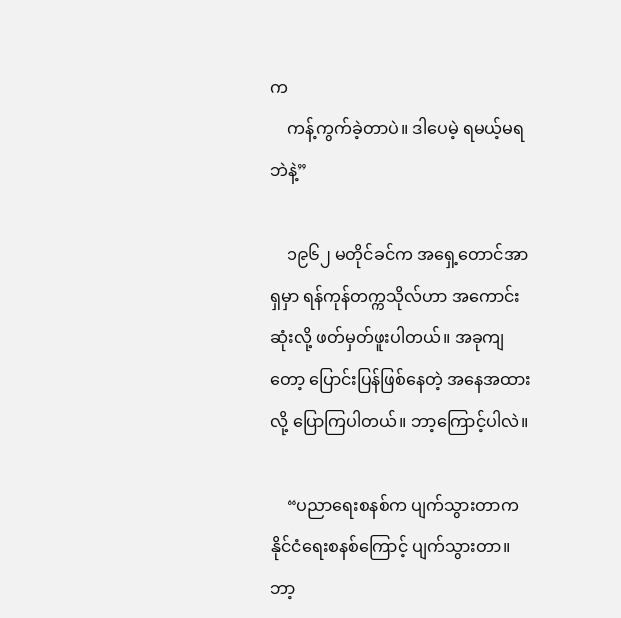က
    ကန့်ကွက်ခဲ့တာပဲ။ ဒါပေမဲ့ ရမယ့်မရဘဲနဲ့”

    ၁၉၆၂ မတိုင်ခင်က အရှေ့တောင်အာရှမှာ ရန်ကုန်တက္ကသိုလ်ဟာ အကောင်းဆုံးလို့ ဖတ်မှတ်ဖူးပါတယ်။ အခုကျတော့ ပြောင်းပြန်ဖြစ်နေတဲ့ အနေအထားလို့ ပြောကြပါတယ်။ ဘာ့ကြောင့်ပါလဲ။

    “ပညာရေးစနစ်က ပျက်သွားတာက နိုင်ငံရေးစနစ်ကြောင့် ပျက်သွားတာ။ ဘာ့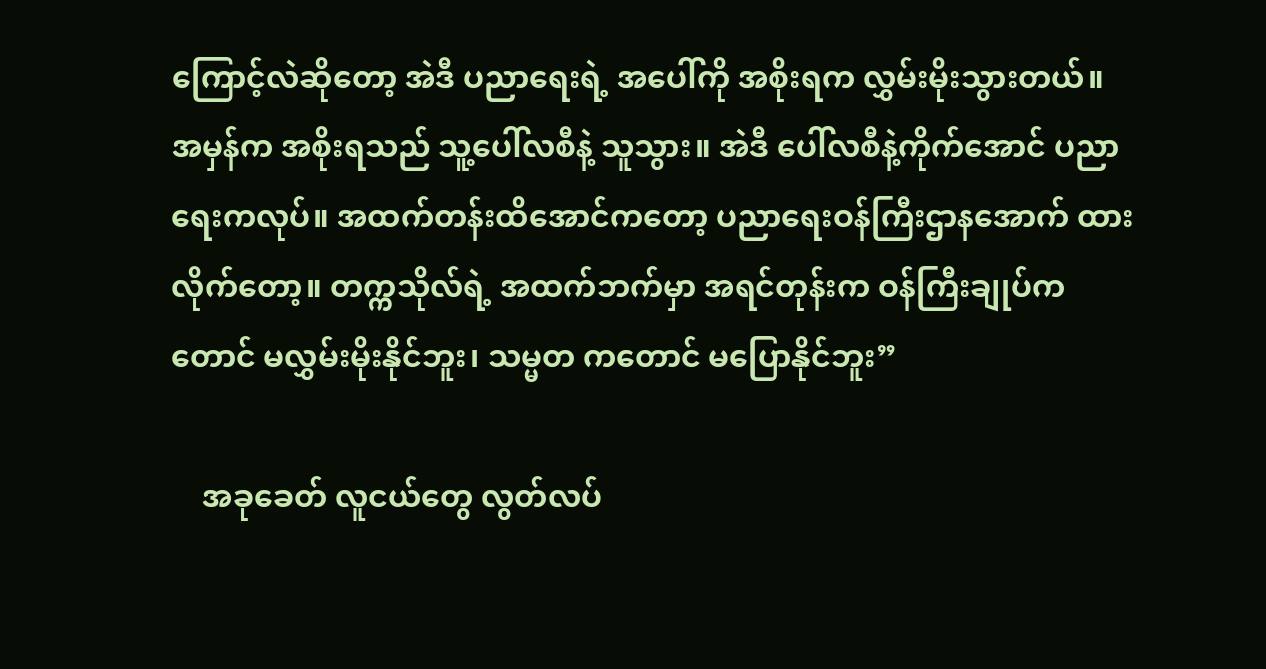ကြောင့်လဲဆိုတော့ အဲဒီ ပညာရေးရဲ့ အပေါ်ကို အစိုးရက လွှမ်းမိုးသွားတယ်။ အမှန်က အစိုးရသည် သူ့ပေါ်လစီနဲ့ သူသွား။ အဲဒီ ပေါ်လစီနဲ့ကိုက်အောင် ပညာရေးကလုပ်။ အထက်တန်းထိအောင်ကတော့ ပညာရေးဝန်ကြီးဌာနအောက် ထားလိုက်တော့။ တက္ကသိုလ်ရဲ့ အထက်ဘက်မှာ အရင်တုန်းက ဝန်ကြီးချုပ်ကတောင် မလွှမ်းမိုးနိုင်ဘူး၊ သမ္မတ ကတောင် မပြောနိုင်ဘူး”

    အခုခေတ် လူငယ်တွေ လွတ်လပ်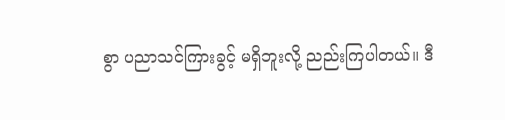စွာ ပညာသင်ကြားခွင့် မရှိဘူးလို့ ညည်းကြပါတယ်။ ဒီ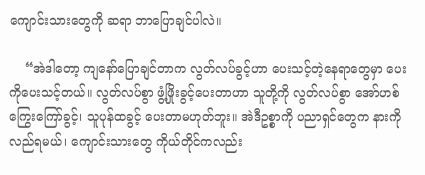ကျောင်းသားတွေကို ဆရာ ဘာပြောချင်ပါလဲ။

    “အဲဒါတော့ ကျနော်ပြောချင်တာက လွတ်လပ်ခွင့်ဟာ ပေးသင့်တဲ့နေရာတွေမှာ ပေးကိုပေးသင့်တယ်။ လွတ်လပ်စွာ ဖွံ့ဖြိုးခွင့်ပေးတာဟာ သူတို့ကို လွတ်လပ်စွာ အော်ဟစ်ကြွေးကြော်ခွင့်၊ သူပုန်ထခွင့် ပေးတာမဟုတ်ဘူး။ အဲဒီဥစ္စာကို ပညာရှင်တွေက နားကိုလည်ရမယ်၊ ကျောင်းသားတွေ ကိုယ်တိုင်ကလည်း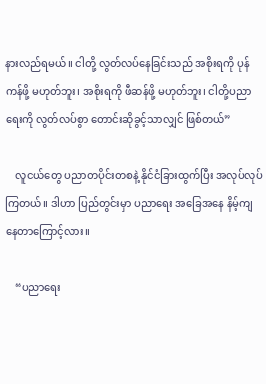နားလည်ရမယ်။ ငါတို့ လွတ်လပ်နေခြင်းသည် အစိုးရကို ပုန်ကန်ဖို့ မဟုတ်ဘူး၊ အစိုးရကို ဖီဆန်ဖို့ မဟုတ်ဘူး၊ ငါတို့ပညာရေးကို လွတ်လပ်စွာ တောင်းဆိုခွင့်သာလျှင် ဖြစ်တယ်”

    လူငယ်တွေ ပညာတပိုင်းတစနဲ့ နိုင်ငံခြားထွက်ပြီး အလုပ်လုပ်ကြတယ်။ ဒါဟာ ပြည်တွင်းမှာ ပညာရေး အခြေအနေ နိမ့်ကျနေတာကြောင့်လား။

    “ပညာရေး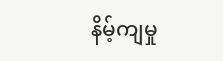နိမ့်ကျမှု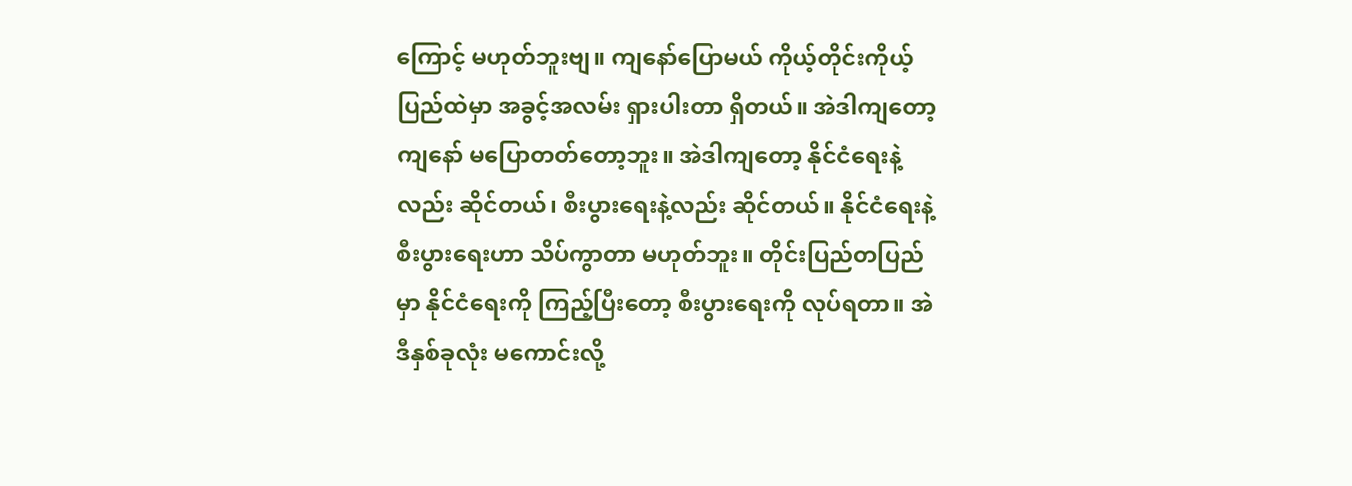ကြောင့် မဟုတ်ဘူးဗျ။ ကျနော်ပြောမယ် ကိုယ့်တိုင်းကိုယ့်ပြည်ထဲမှာ အခွင့်အလမ်း ရှားပါးတာ ရှိတယ်။ အဲဒါကျတော့ ကျနော် မပြောတတ်တော့ဘူး။ အဲဒါကျတော့ နိုင်ငံရေးနဲ့လည်း ဆိုင်တယ်၊ စီးပွားရေးနဲ့လည်း ဆိုင်တယ်။ နိုင်ငံရေးနဲ့ စီးပွားရေးဟာ သိပ်ကွာတာ မဟုတ်ဘူး။ တိုင်းပြည်တပြည်မှာ နိုင်ငံရေးကို ကြည့်ပြီးတော့ စီးပွားရေးကို လုပ်ရတာ။ အဲဒီနှစ်ခုလုံး မကောင်းလို့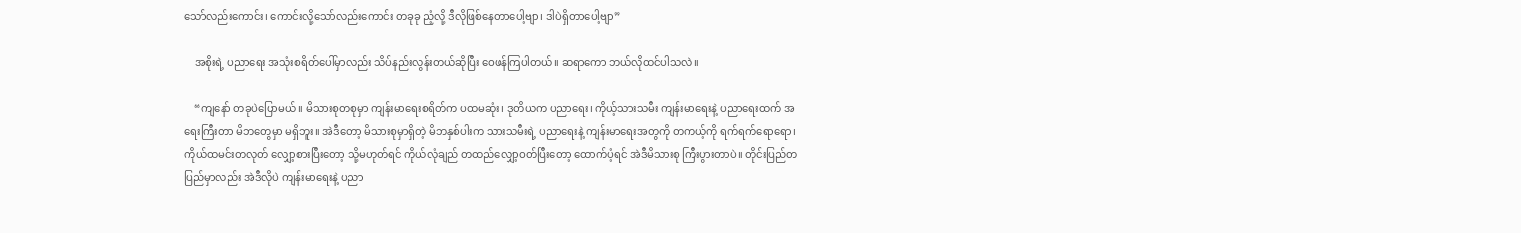သော်လည်းကောင်း၊ ကောင်းလို့သော်လည်းကောင်း တခုခု ညံ့လို့ ဒီလိုဖြစ်နေတာပေါ့ဗျာ၊ ဒါပဲရှိတာပေါ့ဗျာ”

    အစိုးရဲ့ ပညာရေး အသုံးစရိတ်ပေါ်မှာလည်း သိပ်နည်းလွန်းတယ်ဆိုပြီး ဝေဖန်ကြပါတယ်။ ဆရာကော ဘယ်လိုထင်ပါသလဲ။

    “ကျနော် တခုပဲပြောမယ်။ မိသားစုတစုမှာ ကျန်းမာရေးစရိတ်က ပထမဆုံး၊ ဒုတိယက ပညာရေး၊ ကိုယ့်သားသမီး ကျန်းမာရေးနဲ့ ပညာရေးထက် အရေးကြီးတာ မိဘတွေမှာ မရှိဘူး။ အဲဒီတော့ မိသားစုမှာရှိတဲ့ မိဘနှစ်ပါးက သားသမီးရဲ့ ပညာရေးနဲ့ ကျန်းမာရေးအတွကို တကယ့်ကို ရက်ရက်ရောရော၊ ကိုယ်ထမင်းတလုတ် လျှော့စားပြီးတော့ သို့မဟုတ်ရင် ကိုယ်လုံချည် တထည်လျှော့ဝတ်ပြီးတော့ ထောက်ပံ့ရင် အဲဒီမိသားစု ကြီးပွားတာပဲ။ တိုင်းပြည်တပြည်မှာလည်း အဲဒီလိုပဲ ကျန်းမာရေးနဲ့ ပညာ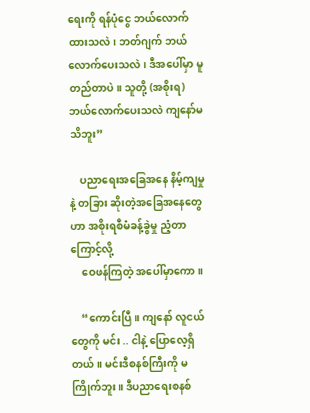ရေးကို ရန်ပုံငွေ ဘယ်လောက်ထားသလဲ၊ ဘတ်ဂျက် ဘယ်လောက်ပေးသလဲ၊ ဒီအပေါ်မှာ မူတည်တာပဲ။ သူတို့ (အစိုးရ) ဘယ်လောက်ပေးသလဲ ကျနော်မသိဘူး”

    ပညာရေးအခြေအနေ နိမ့်ကျမှုနဲ့ တခြား ဆိုးတဲ့အခြေအနေတွေဟာ အစိုးရစီမံခန့်ခွဲမှု ညံ့တာကြောင့်လို့
    ဝေဖန်ကြတဲ့ အပေါ်မှာကော။

    “ကောင်းပြီ။ ကျနော် လူငယ်တွေကို မင်း .. ငါနဲ့ ပြောလေ့ရှိတယ်။ မင်းဒီစနစ်ကြီးကို မကြိုက်ဘူး။ ဒီပညာရေးစနစ်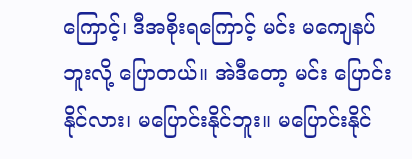ကြောင့်၊ ဒီအစိုးရကြောင့် မင်း မကျေနပ်ဘူးလို့ ပြောတယ်။ အဲဒီတော့ မင်း ပြောင်းနိုင်လား၊ မပြောင်းနိုင်ဘူး။ မပြောင်းနိုင်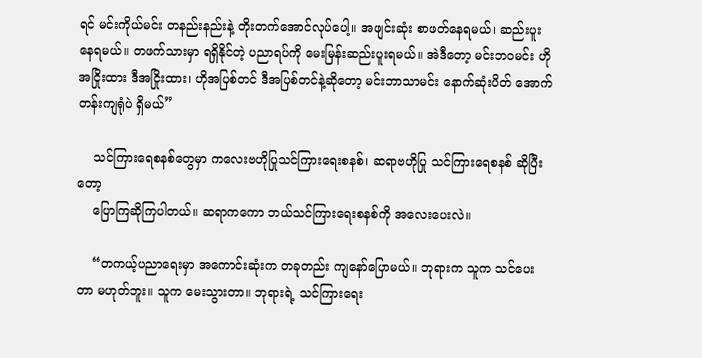ရင် မင်းကိုယ်မင်း တနည်းနည်းနဲ့ တိုးတက်အောင်လုပ်ပေါ့။ အဖျင်းဆုံး စာဖတ်နေရမယ်၊ ဆည်းပူးနေရမယ်။ တဖက်သားမှာ ရရှိနိုင်တဲ့ ပညာရပ်ကို မေးမြန်းဆည်းပူးရမယ်။ အဲဒီတော့ မင်းဘဝမင်း ဟိုအငြိုးထား ဒီအငြိုးထား၊ ဟိုအပြစ်တင် ဒီအပြစ်တင်နဲ့ဆိုတော့ မင်းဘာသာမင်း နောက်ဆုံးပိတ် အောက်တန်းကျရုံပဲ ရှိမယ်”

    သင်ကြားရေစနစ်တွေမှာ ကလေးဗဟိုပြုသင်ကြားရေးစနစ်၊ ဆရာဗဟိုပြု သင်ကြားရေစနစ် ဆိုပြီးတော့
    ပြောကြဆိုကြပါတယ်။ ဆရာကကော ဘယ်သင်ကြားရေးစနစ်ကို အလေးပေးလဲ။

    “တကယ့်ပညာရေးမှာ အကောင်းဆုံးက တခုတည်း ကျနော်ပြောမယ်။ ဘုရားက သူက သင်ပေးတာ မဟုတ်ဘူး။ သူက မေးသွားတာ။ ဘုရားရဲ့ သင်ကြားရေး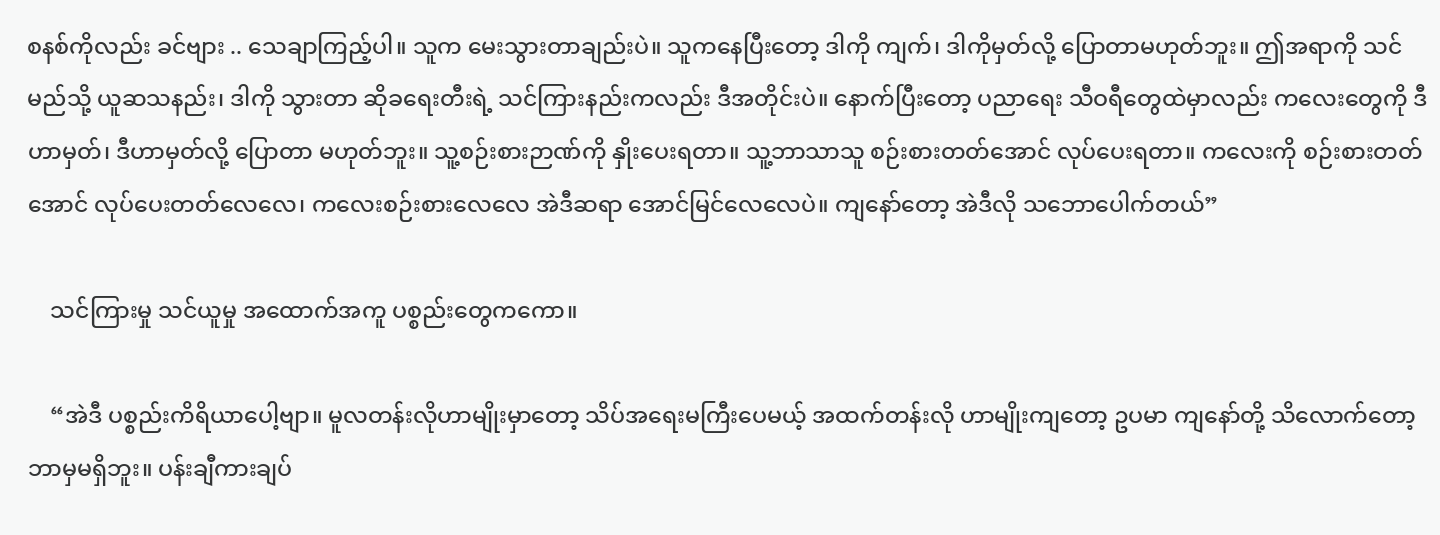စနစ်ကိုလည်း ခင်ဗျား .. သေချာကြည့်ပါ။ သူက မေးသွားတာချည်းပဲ။ သူကနေပြီးတော့ ဒါကို ကျက်၊ ဒါကိုမှတ်လို့ ပြောတာမဟုတ်ဘူး။ ဤအရာကို သင်မည်သို့ ယူဆသနည်း၊ ဒါကို သွားတာ ဆိုခရေးတီးရဲ့ သင်ကြားနည်းကလည်း ဒီအတိုင်းပဲ။ နောက်ပြီးတော့ ပညာရေး သီဝရီတွေထဲမှာလည်း ကလေးတွေကို ဒီဟာမှတ်၊ ဒီဟာမှတ်လို့ ပြောတာ မဟုတ်ဘူး။ သူ့စဉ်းစားဉာဏ်ကို နှိုးပေးရတာ။ သူ့ဘာသာသူ စဉ်းစားတတ်အောင် လုပ်ပေးရတာ။ ကလေးကို စဉ်းစားတတ်အောင် လုပ်ပေးတတ်လေလေ၊ ကလေးစဉ်းစားလေလေ အဲဒီဆရာ အောင်မြင်လေလေပဲ။ ကျနော်တော့ အဲဒီလို သဘောပေါက်တယ်”

    သင်ကြားမှု သင်ယူမှု အထောက်အကူ ပစ္စည်းတွေကကော။

    “အဲဒီ ပစ္စည်းကိရိယာပေါ့ဗျာ။ မူလတန်းလိုဟာမျိုးမှာတော့ သိပ်အရေးမကြီးပေမယ့် အထက်တန်းလို ဟာမျိုးကျတော့ ဥပမာ ကျနော်တို့ သိလောက်တော့ ဘာမှမရှိဘူး။ ပန်းချီကားချပ်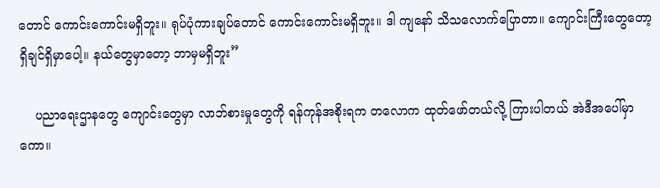တောင် ကောင်းကောင်းမရှိဘူး။ ရုပ်ပုံကားချပ်တောင် ကောင်းကောင်းမရှိဘူး။ ဒါ ကျနော် သိသလောက်ပြောတာ။ ကျောင်းကြီးတွေတော့ ရှိချင်ရှိမှာပေါ့။ နယ်တွေမှာတော့ ဘာမှမရှိဘူး”

    ပညာရေးဌာနတွေ ကျောင်းတွေမှာ လာဘ်စားမှုတွေကို ရန်ကုန်အစိုးရက တလောက ထုတ်ဖော်တယ်လို့ ကြားပါတယ် အဲဒီအပေါ်မှာကော။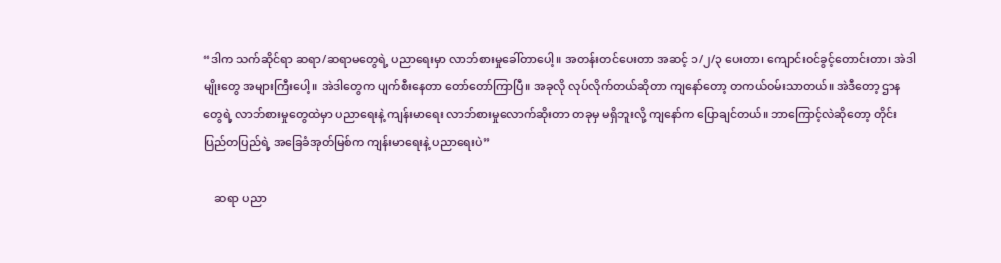“ဒါက သက်ဆိုင်ရာ ဆရာ/ဆရာမတွေရဲ့ ပညာရေးမှာ လာဘ်စားမှုခေါ်တာပေါ့။ အတန်းတင်ပေးတာ အဆင့် ၁/၂/၃ ပေးတာ၊ ကျောင်းဝင်ခွင့်တောင်းတာ၊ အဲဒါမျိုးတွေ အများကြီးပေါ့။ အဲဒါတွေက ပျက်စီးနေတာ တော်တော်ကြာပြီ။ အခုလို လုပ်လိုက်တယ်ဆိုတာ ကျနော်တော့ တကယ်ဝမ်းသာတယ်။ အဲဒီတော့ ဌာနတွေရဲ့ လာဘ်စားမှုတွေထဲမှာ ပညာရေးနဲ့ ကျန်းမာရေး လာဘ်စားမှုလောက်ဆိုးတာ တခုမှ မရှိဘူးလို့ ကျနော်က ပြောချင်တယ်။ ဘာကြောင့်လဲဆိုတော့ တိုင်းပြည်တပြည်ရဲ့ အခြေခံအုတ်မြစ်က ကျန်းမာရေးနဲ့ ပညာရေးပဲ”

    ဆရာ ပညာ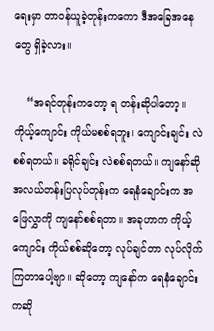ရေးမှာ တာဝန်ယူခဲ့တုန်းကကော ဒီအခြေအနေတွေ ရှိခဲ့လား။

    “အရင်တုန်းကတော့ ရ တန်းဆိုပါတော့။ ကိုယ့်ကျောင်း ကိုယ်မစစ်ရဘူး၊ ကျောင်းချင်း လဲစစ်ရတယ်။ ခရိုင်ချင်း လဲစစ်ရတယ်။ ကျနော်ဆို အလယ်တန်းပြလုပ်တုန်းက ရေနံချောင်းက အဖြေလွှာကို ကျနော်စစ်ရတာ။ အခုဟာက ကိုယ့်ကျောင်း ကိုယ်စစ်ဆိုတော့ လုပ်ချင်တာ လုပ်လိုက်ကြတာပေါ့ဗျာ။ ဆိုတော့ ကျနော်က ရေနံချောင်းကဆို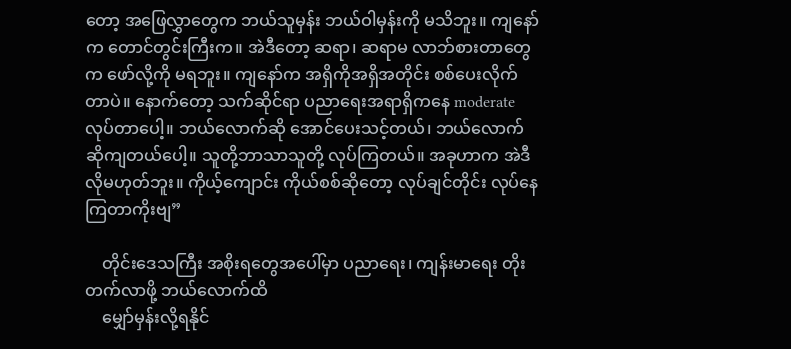တော့ အဖြေလွှာတွေက ဘယ်သူမှန်း ဘယ်ဝါမှန်းကို မသိဘူး။ ကျနော်က တောင်တွင်းကြီးက။ အဲဒီတော့ ဆရာ၊ ဆရာမ လာဘ်စားတာတွေက ဖော်လို့ကို မရဘူး။ ကျနော်က အရှိကိုအရှိအတိုင်း စစ်ပေးလိုက်တာပဲ။ နောက်တော့ သက်ဆိုင်ရာ ပညာရေးအရာရှိကနေ moderate လုပ်တာပေါ့။ ဘယ်လောက်ဆို အောင်ပေးသင့်တယ်၊ ဘယ်လောက်ဆိုကျတယ်ပေါ့။ သူတို့ဘာသာသူတို့ လုပ်ကြတယ်။ အခုဟာက အဲဒီလိုမဟုတ်ဘူး။ ကိုယ့်ကျောင်း ကိုယ်စစ်ဆိုတော့ လုပ်ချင်တိုင်း လုပ်နေကြတာကိုးဗျ”

    တိုင်းဒေသကြီး အစိုးရတွေအပေါ်မှာ ပညာရေး၊ ကျန်းမာရေး တိုးတက်လာဖို့ ဘယ်လောက်ထိ
    မျှော်မှန်းလို့ရနိုင်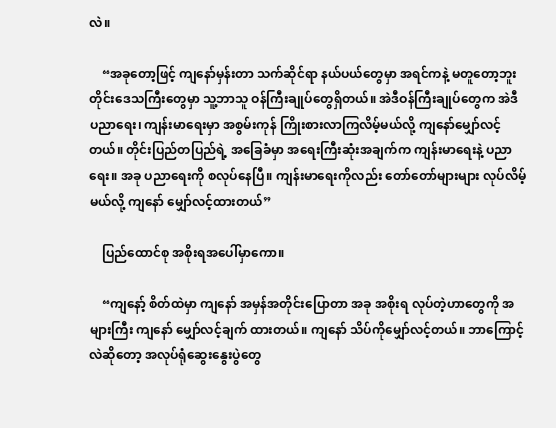လဲ။

    “အခုတော့ဖြင့် ကျနော်မှန်းတာ သက်ဆိုင်ရာ နယ်ပယ်တွေမှာ အရင်ကနဲ့ မတူတော့ဘူး တိုင်းဒေသကြီးတွေမှာ သူ့ဘာသူ ဝန်ကြီးချုပ်တွေရှိတယ်။ အဲဒီဝန်ကြီးချုပ်တွေက အဲဒီ ပညာရေး၊ ကျန်းမာရေးမှာ အစွမ်းကုန် ကြိုးစားလာကြလိမ့်မယ်လို့ ကျနော်မျှော်လင့်တယ်။ တိုင်းပြည်တပြည်ရဲ့ အခြေခံမှာ အရေးကြီးဆုံးအချက်က ကျန်းမာရေးနဲ့ ပညာရေး။ အခု ပညာရေးကို စလုပ်နေပြီ။ ကျန်းမာရေးကိုလည်း တော်တော်များများ လုပ်လိမ့်မယ်လို့ ကျနော် မျှော်လင့်ထားတယ်”

    ပြည်ထောင်စု အစိုးရအပေါ်မှာကော။

    “ကျနော့် စိတ်ထဲမှာ ကျနော် အမှန်အတိုင်းပြောတာ အခု အစိုးရ လုပ်တဲ့ဟာတွေကို အများကြီး ကျနော် မျှော်လင့်ချက် ထားတယ်။ ကျနော် သိပ်ကိုမျှော်လင့်တယ်။ ဘာကြောင့်လဲဆိုတော့ အလုပ်ရုံဆွေးနွေးပွဲတွေ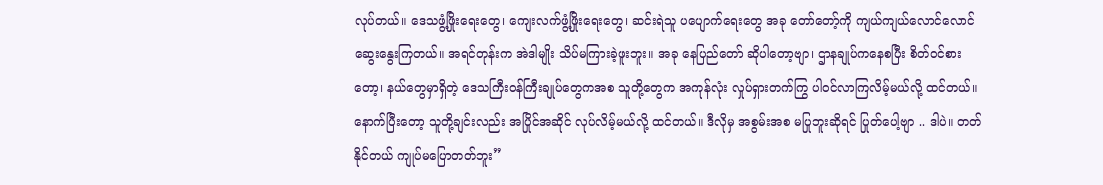လုပ်တယ်။ ဒေသဖွံ့ဖြိုးရေးတွေ၊ ကျေးလက်ဖွံ့ဖြိုးရေးတွေ၊ ဆင်းရဲသူ ပပျောက်ရေးတွေ အခု တော်တော့်ကို ကျယ်ကျယ်လောင်လောင် ဆွေးနွေးကြတယ်။ အရင်တုန်းက အဲဒါမျိုး သိပ်မကြားခဲ့ဖူးဘူး။ အခု နေပြည်တော် ဆိုပါတော့ဗျာ၊ ဌာနချုပ်ကနေစပြီး စိတ်ဝင်စားတော့၊ နယ်တွေမှာရှိတဲ့ ဒေသကြီးဝန်ကြီးချုပ်တွေကအစ သူတို့တွေက အကုန်လုံး လှုပ်ရှားတက်ကြွ ပါဝင်လာကြလိမ့်မယ်လို့ ထင်တယ်။ နောက်ပြီးတော့ သူတို့ချင်းလည်း အပြိုင်အဆိုင် လုပ်လိမ့်မယ်လို့ ထင်တယ်။ ဒီလိုမှ အစွမ်းအစ မပြုဘူးဆိုရင် ပြုတ်ပေါ့ဗျာ .. ဒါပဲ။ တတ်နိုင်တယ် ကျုပ်မပြောတတ်ဘူး”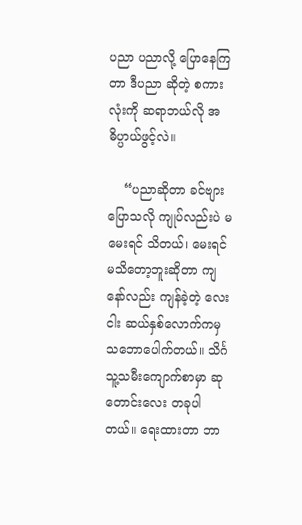ပညာ ပညာလို့ ပြောနေကြတာ ဒီပညာ ဆိုတဲ့ စကားလုံးကို ဆရာဘယ်လို အဓိပ္ပာယ်ဖွင့်လဲ။

    “ပညာဆိုတာ ခင်ဗျားပြောသလို ကျုပ်လည်းပဲ မမေးရင် သိတယ်၊ မေးရင် မသိတော့ဘူးဆိုတာ ကျနော်လည်း ကျန်ခဲ့တဲ့ လေးငါး ဆယ်နှစ်လောက်ကမှ သဘောပေါက်တယ်။ သိင်္ဂသူ့သမီးကျောက်စာမှာ ဆုတောင်းလေး တခုပါတယ်။ ရေးထားတာ ဘာ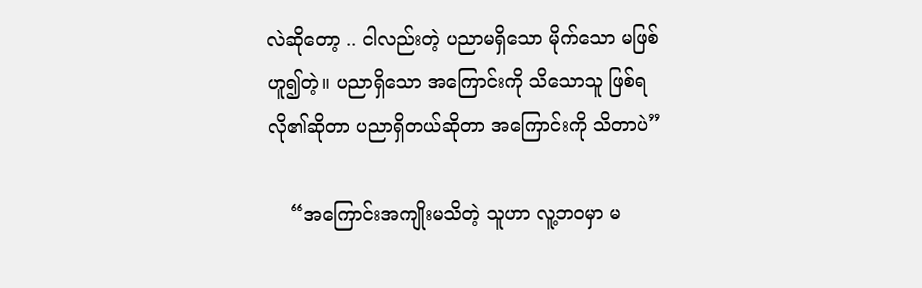လဲဆိုတော့ .. ငါလည်းတဲ့ ပညာမရှိသော မိုက်သော မဖြစ်ဟူ၍တဲ့။ ပညာရှိသော အကြောင်းကို သိသောသူ ဖြစ်ရလို၏ဆိုတာ ပညာရှိတယ်ဆိုတာ အကြောင်းကို သိတာပဲ”

    “အကြောင်းအကျိုးမသိတဲ့ သူဟာ လူ့ဘဝမှာ မ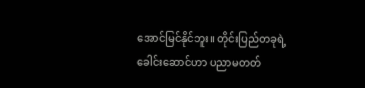အောင်မြင်နိုင်ဘူး။ တိုင်းပြည်တခုရဲ့ ခေါင်းဆောင်ဟာ ပညာမတတ်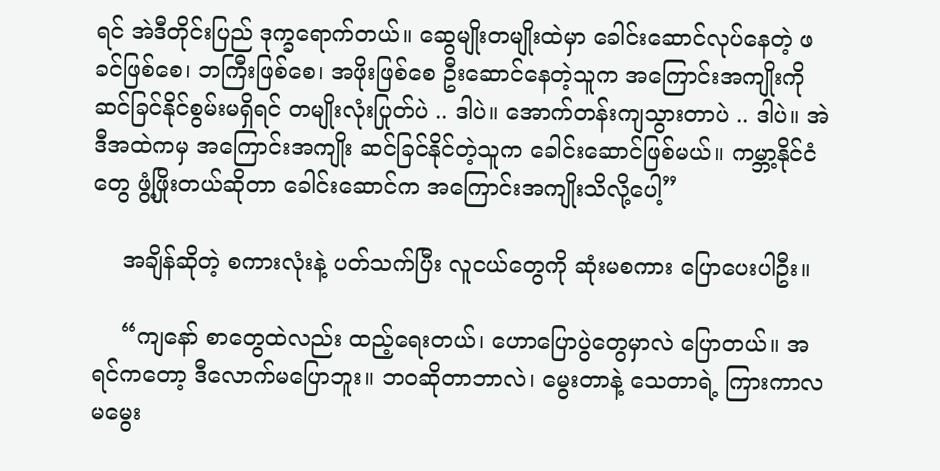ရင် အဲဒီတိုင်းပြည် ဒုက္ခရောက်တယ်။ ဆွေမျိုးတမျိုးထဲမှာ ခေါင်းဆောင်လုပ်နေတဲ့ ဖခင်ဖြစ်စေ၊ ဘကြီးဖြစ်စေ၊ အဖိုးဖြစ်စေ ဦးဆောင်နေတဲ့သူက အကြောင်းအကျိုးကို ဆင်ခြင်နိုင်စွမ်းမရှိရင် တမျိုးလုံးပြုတ်ပဲ .. ဒါပဲ။ အောက်တန်းကျသွားတာပဲ .. ဒါပဲ။ အဲဒီအထဲကမှ အကြောင်းအကျိုး ဆင်ခြင်နိုင်တဲ့သူက ခေါင်းဆောင်ဖြစ်မယ်။ ကမ္ဘာ့နိုင်ငံတွေ ဖွံ့ဖြိုးတယ်ဆိုတာ ခေါင်းဆောင်က အကြောင်းအကျိုးသိလို့ပေါ့”

    အချိန်ဆိုတဲ့ စကားလုံးနဲ့ ပတ်သက်ပြီး လူငယ်တွေကို ဆုံးမစကား ပြောပေးပါဦး။

    “ကျနော် စာတွေထဲလည်း ထည့်ရေးတယ်၊ ဟောပြောပွဲတွေမှာလဲ ပြောတယ်။ အရင်ကတော့ ဒီလောက်မပြောဘူး။ ဘဝဆိုတာဘာလဲ၊ မွေးတာနဲ့ သေတာရဲ့ ကြားကာလ မမွေး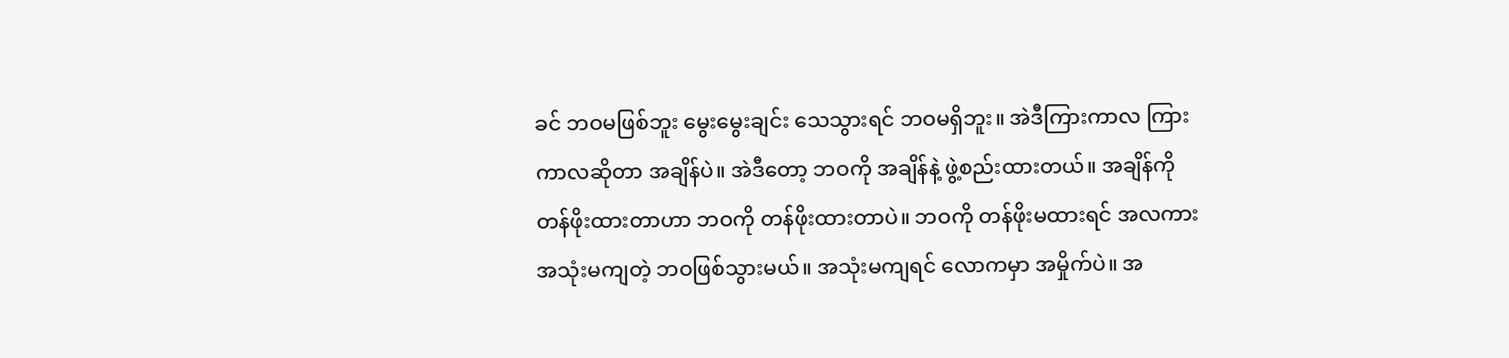ခင် ဘဝမဖြစ်ဘူး မွေးမွေးချင်း သေသွားရင် ဘဝမရှိဘူး။ အဲဒီကြားကာလ ကြားကာလဆိုတာ အချိန်ပဲ။ အဲဒီတော့ ဘဝကို အချိန်နဲ့ ဖွဲ့စည်းထားတယ်။ အချိန်ကို တန်ဖိုးထားတာဟာ ဘဝကို တန်ဖိုးထားတာပဲ။ ဘဝကို တန်ဖိုးမထားရင် အလကား အသုံးမကျတဲ့ ဘဝဖြစ်သွားမယ်။ အသုံးမကျရင် လောကမှာ အမှိုက်ပဲ။ အ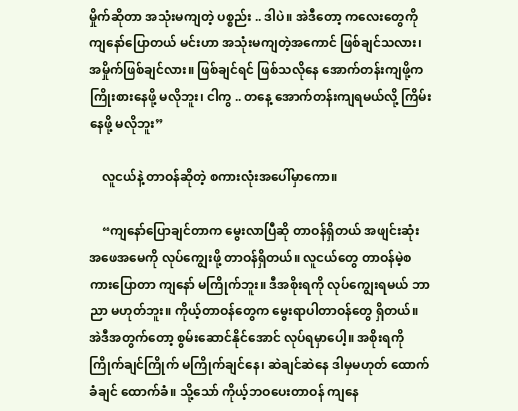မှိုက်ဆိုတာ အသုံးမကျတဲ့ ပစ္စည်း .. ဒါပဲ။ အဲဒီတော့ ကလေးတွေကို ကျနော်ပြောတယ် မင်းဟာ အသုံးမကျတဲ့အကောင် ဖြစ်ချင်သလား၊ အမှိုက်ဖြစ်ချင်လား။ ဖြစ်ချင်ရင် ဖြစ်သလိုနေ အောက်တန်းကျဖို့က ကြိုးစားနေဖို့ မလိုဘူး၊ ငါကွ .. တနေ့ အောက်တန်းကျရမယ်လို့ ကြိမ်းနေဖို့ မလိုဘူး”

    လူငယ်နဲ့ တာဝန်ဆိုတဲ့ စကားလုံးအပေါ်မှာကော။

    “ကျနော်ပြောချင်တာက မွေးလာပြီဆို တာဝန်ရှိတယ် အဖျင်းဆုံး အဖေအမေကို လုပ်ကျွေးဖို့ တာဝန်ရှိတယ်။ လူငယ်တွေ တာဝန်မဲ့စကားပြောတာ ကျနော် မကြိုက်ဘူး။ ဒီအစိုးရကို လုပ်ကျွေးရမယ် ဘာညာ မဟုတ်ဘူး။ ကိုယ့်တာဝန်တွေက မွေးရာပါတာဝန်တွေ ရှိတယ်။ အဲဒီအတွက်တော့ စွမ်းဆောင်နိုင်အောင် လုပ်ရမှာပေါ့။ အစိုးရကို ကြိုက်ချင်ကြိုက် မကြိုက်ချင်နေ၊ ဆဲချင်ဆဲနေ ဒါမှမဟုတ် ထောက်ခံချင် ထောက်ခံ။ သို့သော် ကိုယ့်ဘဝပေးတာဝန် ကျနေ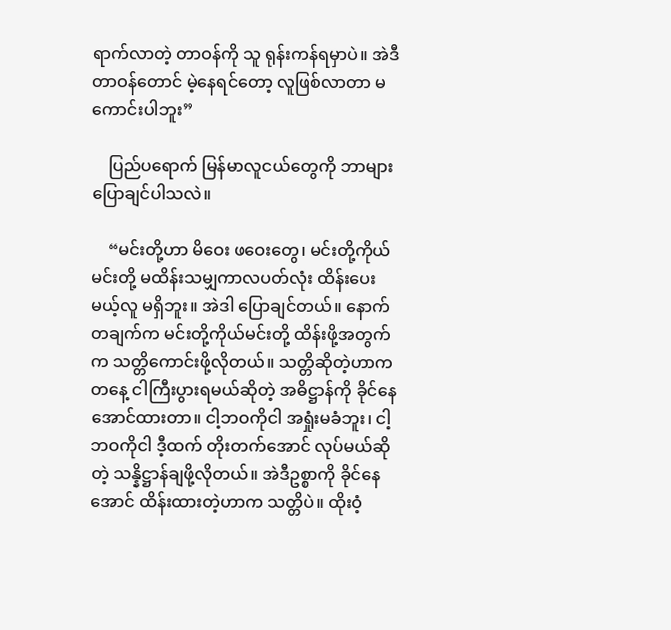ရာက်လာတဲ့ တာဝန်ကို သူ ရုန်းကန်ရမှာပဲ။ အဲဒီတာဝန်တောင် မဲ့နေရင်တော့ လူဖြစ်လာတာ မကောင်းပါဘူး”

    ပြည်ပရောက် မြန်မာလူငယ်တွေကို ဘာများပြောချင်ပါသလဲ။

    “မင်းတို့ဟာ မိဝေး ဖဝေးတွေ၊ မင်းတို့ကိုယ်မင်းတို့ မထိန်းသမျှကာလပတ်လုံး ထိန်းပေးမယ့်လူ မရှိဘူး။ အဲဒါ ပြောချင်တယ်။ နောက်တချက်က မင်းတို့ကိုယ်မင်းတို့ ထိန်းဖို့အတွက်က သတ္တိကောင်းဖို့လိုတယ်။ သတ္တိဆိုတဲ့ဟာက တနေ့ ငါကြီးပွားရမယ်ဆိုတဲ့ အဓိဋ္ဌာန်ကို ခိုင်နေအောင်ထားတာ။ ငါ့ဘဝကိုငါ အရှုံးမခံဘူး၊ ငါ့ဘဝကိုငါ ဒီ့ထက် တိုးတက်အောင် လုပ်မယ်ဆိုတဲ့ သန္နိဋ္ဌာန်ချဖို့လိုတယ်။ အဲဒီဥစ္စာကို ခိုင်နေအောင် ထိန်းထားတဲ့ဟာက သတ္တိပဲ။ ထိုးဝံ့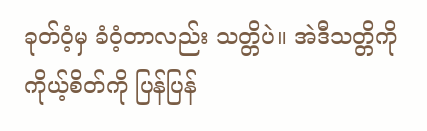ခုတ်ဝံ့မှ ခံဝံ့တာလည်း သတ္တိပဲ။ အဲဒီသတ္တိကို ကိုယ့်စိတ်ကို ပြန်ပြန်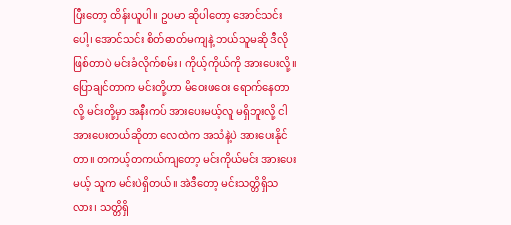ပြီးတော့ ထိန်းယူပါ။ ဥပမာ ဆိုပါတော့ အောင်သင်းပေါ့၊ အောင်သင်း စိတ်ဓာတ်မကျနဲ့ ဘယ်သူမဆို ဒီလိုဖြစ်တာပဲ မင်းခံလိုက်စမ်း၊ ကိုယ့်ကိုယ်ကို အားပေးလို့။ ပြောချင်တာက မင်းတို့ဟာ မိဝေးဖဝေး ရောက်နေတာလို့ မင်းတို့မှာ အနီးကပ် အားပေးမယ့်လူ မရှိဘူးလို့ ငါ အားပေးတယ်ဆိုတာ လေထဲက အသံနဲ့ပဲ အားပေးနိုင်တာ။ တကယ့်တကယ်ကျတော့ မင်းကိုယ်မင်း အားပေးမယ့် သူက မင်းပဲရှိတယ်။ အဲဒီတော့ မင်းသတ္တိရှိသလား၊ သတ္တိရှိ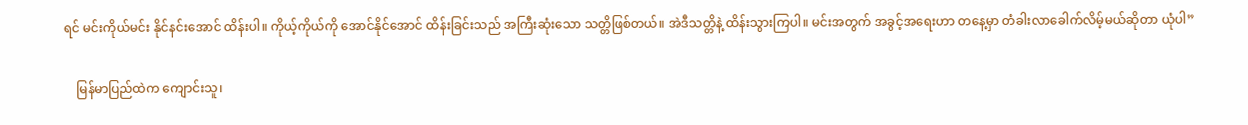ရင် မင်းကိုယ်မင်း နိုင်နင်းအောင် ထိန်းပါ။ ကိုယ့်ကိုယ်ကို အောင်နိုင်အောင် ထိန်းခြင်းသည် အကြီးဆုံးသော သတ္တိဖြစ်တယ်။ အဲဒီသတ္တိနဲ့ ထိန်းသွားကြပါ။ မင်းအတွက် အခွင့်အရေးဟာ တနေ့မှာ တံခါးလာခေါက်လိမ့်မယ်ဆိုတာ ယုံပါ”

    မြန်မာပြည်ထဲက ကျောင်းသူ၊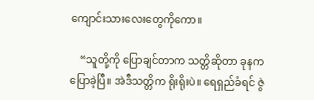ကျောင်းသားလေးတွေကိုကော။

    “သူတို့ကို ပြောချင်တာက သတ္တိဆိုတာ ခုနက ပြောခဲ့ပြီ။ အဲဒီသတ္တိက ရိုးရိုးပဲ။ ရေရှည်ခံရင် ဇွဲ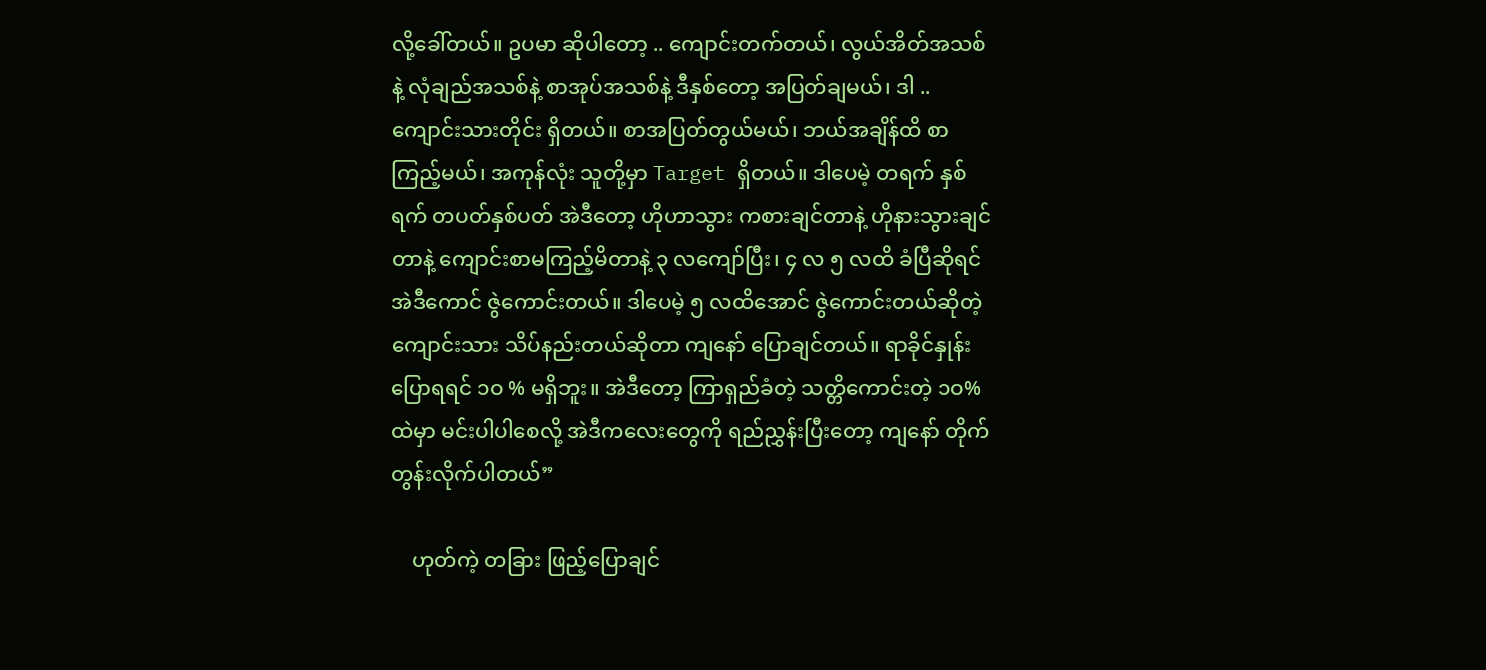လို့ခေါ်တယ်။ ဥပမာ ဆိုပါတော့ .. ကျောင်းတက်တယ်၊ လွယ်အိတ်အသစ်နဲ့ လုံချည်အသစ်နဲ့ စာအုပ်အသစ်နဲ့ ဒီနှစ်တော့ အပြတ်ချမယ်၊ ဒါ .. ကျောင်းသားတိုင်း ရှိတယ်။ စာအပြတ်တွယ်မယ်၊ ဘယ်အချိန်ထိ စာကြည့်မယ်၊ အကုန်လုံး သူတို့မှာ Target ရှိတယ်။ ဒါပေမဲ့ တရက် နှစ်ရက် တပတ်နှစ်ပတ် အဲဒီတော့ ဟိုဟာသွား ကစားချင်တာနဲ့ ဟိုနားသွားချင်တာနဲ့ ကျောင်းစာမကြည့်မိတာနဲ့ ၃ လကျော်ပြီး၊ ၄ လ ၅ လထိ ခံပြီဆိုရင် အဲဒီကောင် ဇွဲကောင်းတယ်။ ဒါပေမဲ့ ၅ လထိအောင် ဇွဲကောင်းတယ်ဆိုတဲ့ ကျောင်းသား သိပ်နည်းတယ်ဆိုတာ ကျနော် ပြောချင်တယ်။ ရာခိုင်နှုန်း ပြောရရင် ၁ဝ % မရှိဘူး။ အဲဒီတော့ ကြာရှည်ခံတဲ့ သတ္တိကောင်းတဲ့ ၁ဝ% ထဲမှာ မင်းပါပါစေလို့ အဲဒီကလေးတွေကို ရည်ညွှန်းပြီးတော့ ကျနော် တိုက်တွန်းလိုက်ပါတယ်”

    ဟုတ်ကဲ့ တခြား ဖြည့်ပြောချင်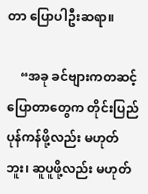တာ ပြောပါဦးဆရာ။

    “အခု ခင်ဗျားကတဆင့် ပြောတာတွေက တိုင်းပြည် ပုန်ကန်ဖို့လည်း မဟုတ်ဘူး၊ ဆူပူဖို့လည်း မဟုတ်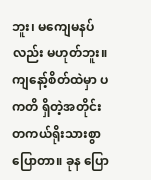ဘူး၊ မကျေမနပ်လည်း မဟုတ်ဘူး။ ကျနော့်စိတ်ထဲမှာ ပကတိ ရှိတဲ့အတိုင်း တကယ်ရိုးသားစွာ ပြောတာ။ ခုန ပြော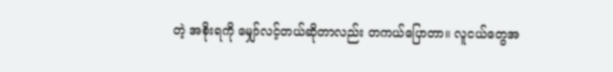တဲ့ အစိုးရကို မျှော်လင့်တယ်ဆိုတာလည်း တကယ်ပြောတာ။ လူငယ်တွေအ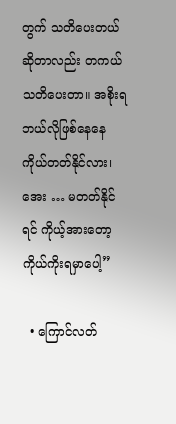တွက် သတိပေးတယ်ဆိုတာလည်း တကယ် သတိပေးတာ။ အစိုးရ ဘယ်လိုဖြစ်နေနေ ကိုယ်တတ်နိုင်လား၊ အေး … မတတ်နိုင်ရင် ကိုယ့်အားတော့ ကိုယ်ကိုးရမှာပေါ့”

  • ကြောင်လတ်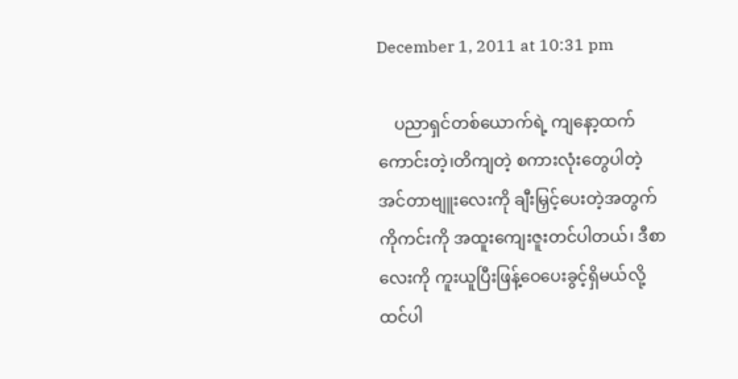December 1, 2011 at 10:31 pm

    ပညာရှင်တစ်ယောက်ရဲ့ ကျနော့ထက်ကောင်းတဲ့၊တိကျတဲ့ စကားလုံးတွေပါတဲ့ အင်တာဗျူးလေးကို ချီးမြှင့်ပေးတဲ့အတွက် ကိုကင်းကို အထူးကျေးဇူးတင်ပါတယ်၊ ဒီစာလေးကို ကူးယူပြီးဖြန့်ဝေပေးခွင့်ရှိမယ်လို့ထင်ပါ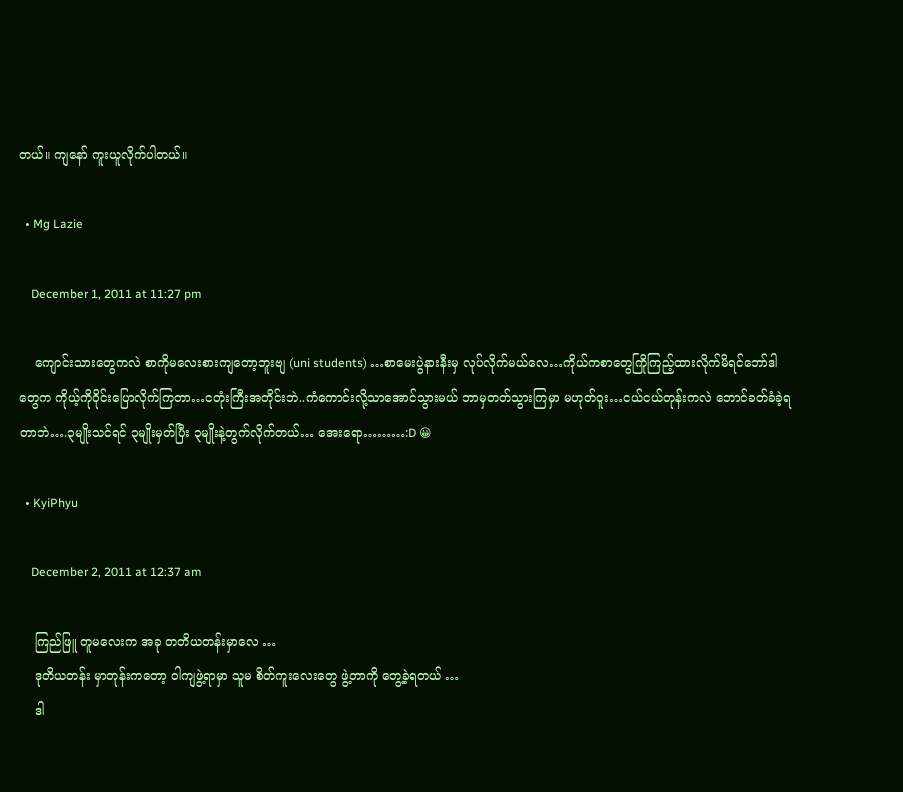တယ်။ ကျနော် ကူးယူလိုက်ပါတယ်။

  • Mg Lazie

    December 1, 2011 at 11:27 pm

    ကျောင်းသားတွေကလဲ စာကိုမလေးစားကျတော့ဘူးဗျ (uni students) …စာမေးပွဲနားနီးမှ လုပ်လိုက်မယ်လေ…ကိုယ်ကစာတွေကြိုကြည့်ထားလိုက်မိရင်ဘော်ဒါတွေက ကိုယ့်ကိုဝိုင်းပြောလိုက်ကြတာ…ငတုံးကြီးအတိုင်းဘဲ..ကံကောင်းလို့သာအောင်သွားမယ် ဘာမှတတ်သွားကြမှာ မဟုတ်ဝူး…ငယ်ငယ်တုန်းကလဲ ဘောင်ခတ်ခံခဲ့ရတာဘဲ….၃မျိုးသင်ရင် ၃မျိုးမှတ်ပြီး ၃မျိုးနဲ့တွက်လိုက်တယ်… အေးရော………:D 😀

  • KyiPhyu

    December 2, 2011 at 12:37 am

    ကြည်ဖြူ တူမလေးက အခု တတိယတန်းမှာလေ …
    ဒုတိယတန်း မှာတုန်းကတော့ ဝါကျဖွဲ့ရာမှာ သူမ စိတ်ကူးလေးတွေ ဖွဲ့တာကို တွေ့ခဲ့ရတယ် …
    ဒါ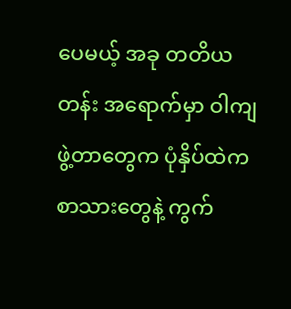ပေမယ့် အခု တတိယတန်း အရောက်မှာ ဝါကျဖွဲ့တာတွေက ပုံနှိပ်ထဲက စာသားတွေနဲ့ ကွက်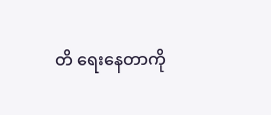တိ ရေးနေတာကို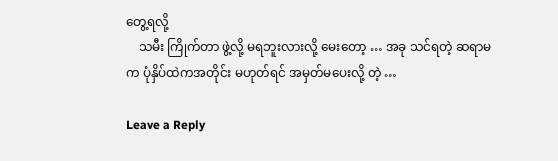တွေ့ရလို့
    သမီး ကြိုက်တာ ဖွဲ့လို့ မရဘူးလားလို့ မေးတော့ … အခု သင်ရတဲ့ ဆရာမက ပုံနှိပ်ထဲကအတိုင်း မဟုတ်ရင် အမှတ်မပေးလို့ တဲ့ …

Leave a Reply